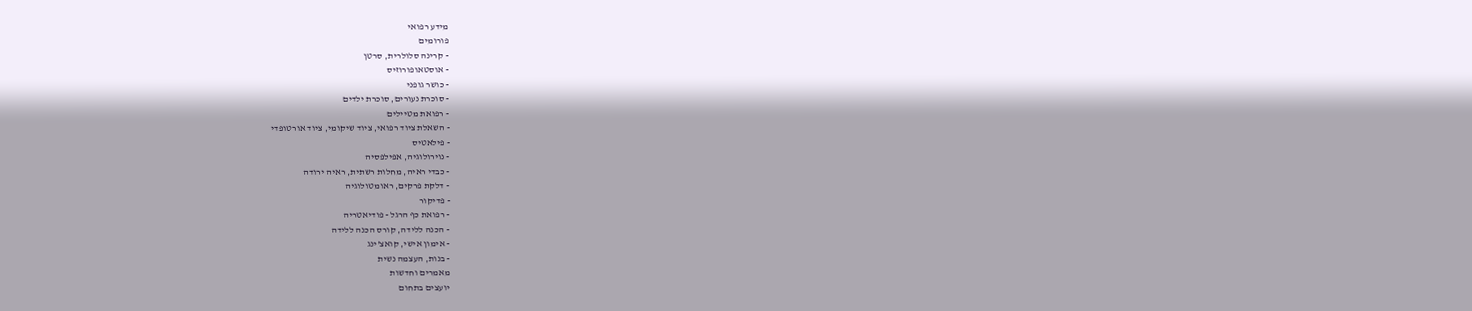מידע רפואי
פורומים
- קרינה סלולרית, סרטן
- אוסטאופורוזיס
- כושר גופני
- סוכרת נעורים, סוכרת ילדים
- רפואת מטיילים
- השאלת ציוד רפואי, ציוד שיקומי, ציוד אורטופדי
- פילאטיס
- נוירולוגיה, אפילפסיה
- כבדי ראיה, מחלות רשתית, ראיה ירודה
- דלקת פרקים, ראומטולוגיה
- פדיקור
- רפואת כף הרגל - פודיאטריה
- הכנה ללידה, קורס הכנה ללידה
- אימון אישי, קואצ'ינג
- בנות, העצמה נשית
מאמרים וחדשות
יועצים בתחום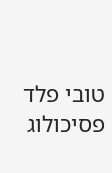טובי פלד
פסיכולוג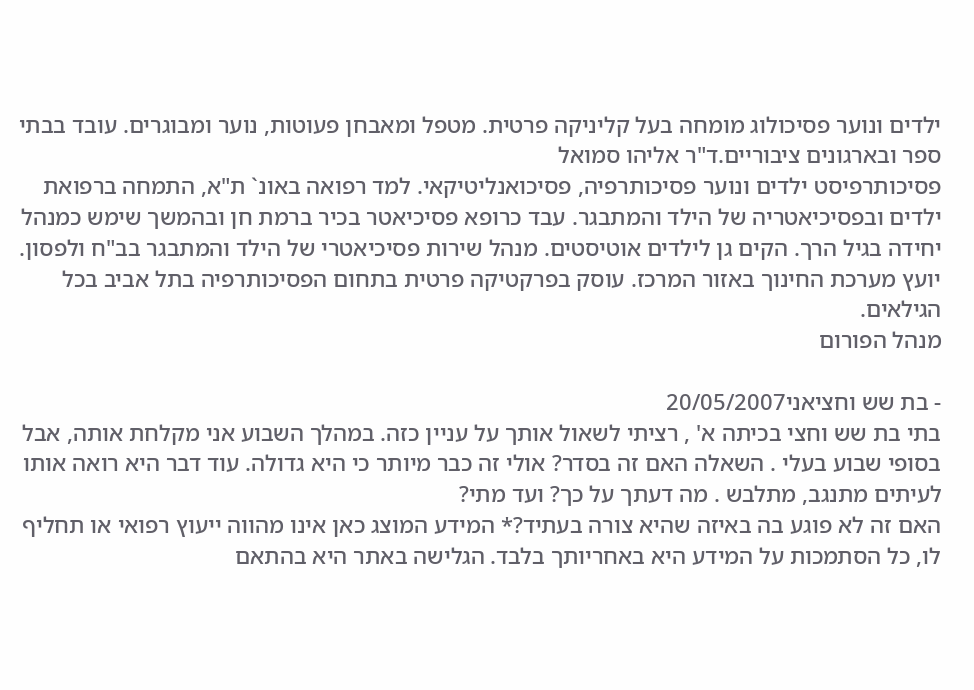ילדים ונוער פסיכולוג מומחה בעל קליניקה פרטית. מטפל ומאבחן פעוטות, נוער ומבוגרים. עובד בבתי ספר ובארגונים ציבוריים.ד"ר אליהו סמואל
פסיכותרפיסט ילדים ונוער פסיכותרפיה, פסיכואנליטיקאי. למד רפואה באונ` ת"א, התמחה ברפואת ילדים ובפסיכיאטריה של הילד והמתבגר. עבד כרופא פסיכיאטר בכיר ברמת חן ובהמשך שימש כמנהל יחידה בגיל הרך. הקים גן לילדים אוטיסטים. מנהל שירות פסיכיאטרי של הילד והמתבגר בב"ח ולפסון. יועץ מערכת החינוך באזור המרכז. עוסק בפרקטיקה פרטית בתחום הפסיכותרפיה בתל אביב בכל הגילאים.
מנהל הפורום

- בת שש וחציאני20/05/2007
בתי בת שש וחצי בכיתה א' , רציתי לשאול אותך על עניין כזה. במהלך השבוע אני מקלחת אותה, אבל בסופי שבוע בעלי . השאלה האם זה בסדר? אולי זה כבר מיותר כי היא גדולה. עוד דבר היא רואה אותו לעיתים מתנגב, מתלבש . מה דעתך על כך? ועד מתי?
האם זה לא פוגע בה באיזה שהיא צורה בעתיד?* המידע המוצג כאן אינו מהווה ייעוץ רפואי או תחליף לו, כל הסתמכות על המידע היא באחריותך בלבד. הגלישה באתר היא בהתאם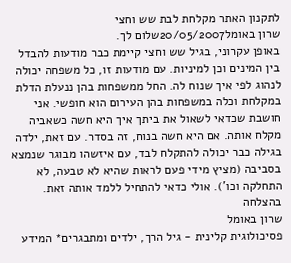לתקנון האתר מקלחת לבת שש וחצי
שרון באומל20/05/2007שלום לך.
באופן עקרוני, בגיל שש וחצי קיימת כבר מודעות להבדל בין המינים וכן למיניות. עם מודעות זו, כל משפחה יכולה לנהוג לפי איך שנוח לה. החל ממשפחות בהן ננעלת הדלת במקלחת וכלה במשפחות בהן העירום הוא חופשי. אני חושבת שכדאי לשאול את ביתך איך היא חשה כשאביה מקלח אותה. אם היא חשה בנוח, זה בסדר. עם זאת, ילדה בגילה כבר יכולה להתקלח לבד, עם איזשהו מבוגר שנמצא בסביבה (מציץ מידי פעם לראות שהיא לא טבעה, לא התחלקה וכו'). אולי כדאי להתחיל ללמד אותה זאת.
בהצלחה
שרון באומל
פסיכולוגית קלינית - גיל הרך, ילדים ומתבגרים* המידע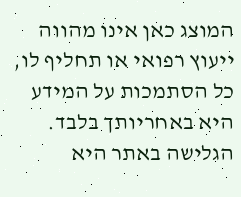המוצג כאן אינו מהווה ייעוץ רפואי או תחליף לו, כל הסתמכות על המידע היא באחריותך בלבד. הגלישה באתר היא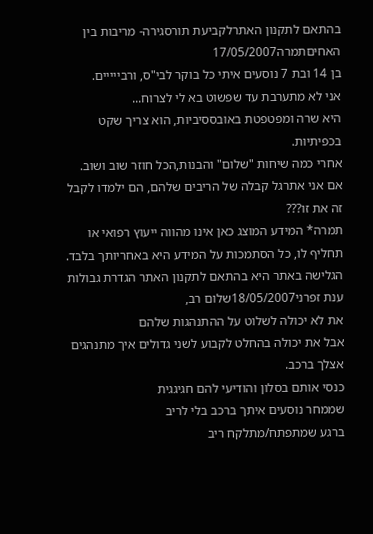בהתאם לתקנון האתרלקביעת תורסגירה- מריבות בין האחיםתמרה17/05/2007
בן 14 ובת 7 נוסעים איתי כל בוקר לבי"ס, ורבייייים.
אני לא מתערבת עד שפשוט בא לי לצרוח...
היא שרה ומפטפטת באובססיביות, הוא צריך שקט בכפיתיות.
אחרי כמה שיחות "שלום" והבנות,הכל חוזר שוב ושוב.
אם אני אתרגל קבלה של הריבים שלהם, הם ילמדו לקבל זה את זו???
תמרה* המידע המוצג כאן אינו מהווה ייעוץ רפואי או תחליף לו, כל הסתמכות על המידע היא באחריותך בלבד. הגלישה באתר היא בהתאם לתקנון האתר הגדרת גבולות
ענת זפרני18/05/2007שלום רב,
את לא יכולה לשלוט על ההתנהגות שלהם
אבל את יכולה בהחלט לקבוע לשני גדולים איך מתנהגים אצלך ברכב.
כנסי אותם בסלון והודיעי להם חגיגגית
שממחר נוסעים איתך ברכב בלי לריב
ברגע שמתפתח/מתלקח ריב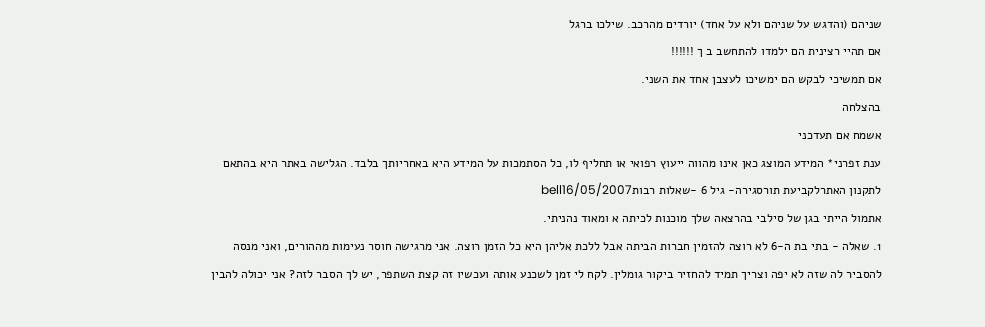שניהם (והדגש על שניהם ולא על אחד) יורדים מהרכב. שילכו ברגל
אם תהיי רצינית הם ילמדו להתחשב ב ך !!!!!!
אם תמשיכי לבקש הם ימשיכו לעצבן אחד את השני.
בהצלחה
אשמח אם תעדכני
ענת זפרני* המידע המוצג כאן אינו מהווה ייעוץ רפואי או תחליף לו, כל הסתמכות על המידע היא באחריותך בלבד. הגלישה באתר היא בהתאם לתקנון האתרלקביעת תורסגירה- גיל 6 -שאלות רבותbell16/05/2007
אתמול הייתי בגן של סילבי בהרצאה שלך מוכנות לכיתה א ומאוד נהניתי.
1. שאלה - בתי בת ה-6 לא רוצה להזמין חברות הביתה אבל ללכת אליהן היא כל הזמן רוצה. אני מרגישה חוסר נעימות מההורים, ואני מנסה להסביר לה שזה לא יפה וצריך תמיד להחזיר ביקור גומלין. לקח לי זמן לשכנע אותה ועכשיו זה קצת השתפר, יש לך הסבר לזה? אני יכולה להבין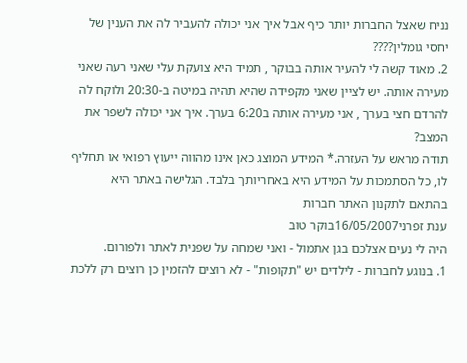נניח שאצל החברות יותר כיף אבל איך אני יכולה להעביר לה את הענין של יחסי גומלין????
2. מאוד קשה לי להעיר אותה בבוקר , תמיד היא צועקת עלי שאני רעה שאני מעירה אותה. יש לציין שאני מקפידה שהיא תהיה במיטה ב-20:30 ולוקח לה להרדם חצי בערך , אני מעירה אותה ב6:20 בערך. איך אני יכולה לשפר את המצב?
תודה מראש על העזרה.* המידע המוצג כאן אינו מהווה ייעוץ רפואי או תחליף לו, כל הסתמכות על המידע היא באחריותך בלבד. הגלישה באתר היא בהתאם לתקנון האתר חברות
ענת זפרני16/05/2007בוקר טוב
היה לי נעים אצלכם בגן אתמול - ואני שמחה על שפנית לאתר ולפורום.
1. בנוגע לחברות - לילדים יש "תקופות" - לא רוצים להזמין כן רוצים רק ללכת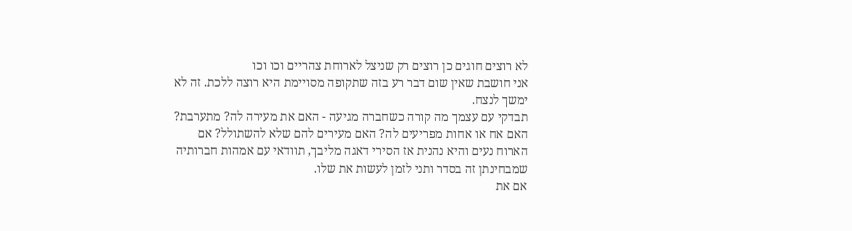לא רוצים חוגים כן רוצים רק שניצל לארוחת צהריים וכו וכו
אני חושבת שאין שום דבר רע בזה שתקופה מסויימת היא רוצה ללכת. זה לא ימשך לנצח.
תבדקי עם עצמך מה קורה כשחברה מגיעה - האם את מעירה לה? מתערבת? האם אח או אחות מפריעים לה? האם מעירים להם שלא להשתולל? אם הארוח נעים והיא נהנית אז הסירי דאגה מליבך, תוודאי עם אמהות חברותיה שמבחינתן זה בסדר ותני לזמן לעשות את שלו.
אם את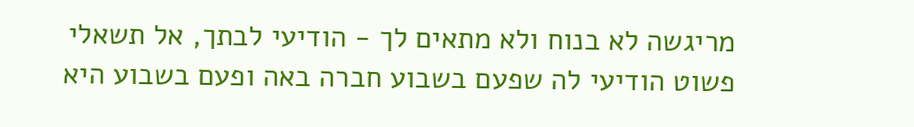מריגשה לא בנוח ולא מתאים לך - הודיעי לבתך, אל תשאלי פשוט הודיעי לה שפעם בשבוע חברה באה ופעם בשבוע היא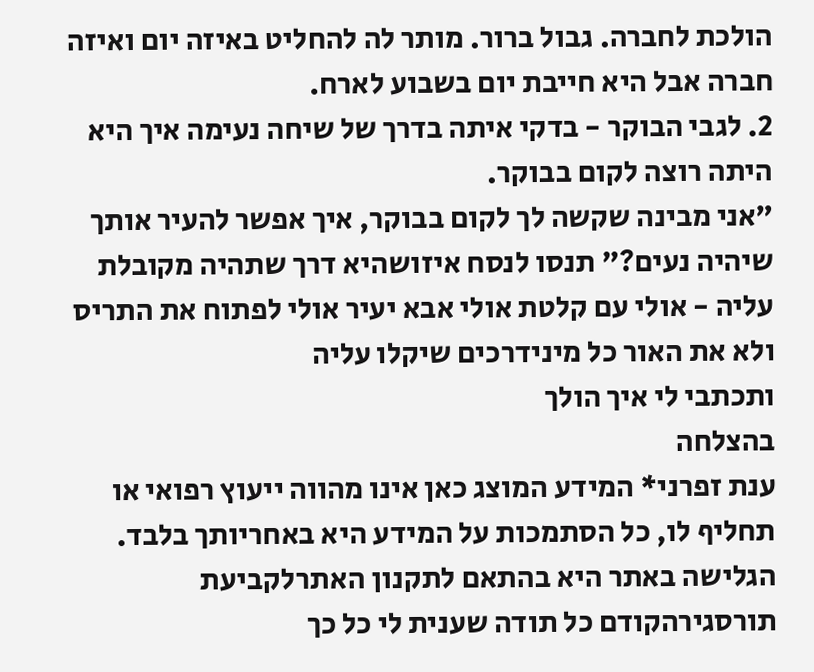הולכת לחברה. גבול ברור. מותר לה להחליט באיזה יום ואיזה חברה אבל היא חייבת יום בשבוע לארח.
2. לגבי הבוקר - בדקי איתה בדרך של שיחה נעימה איך היא היתה רוצה לקום בבוקר.
"אני מבינה שקשה לך לקום בבוקר, איך אפשר להעיר אותך שיהיה נעים?" תנסו לנסח איזושהיא דרך שתהיה מקובלת עליה - אולי עם קלטת אולי אבא יעיר אולי לפתוח את התריס ולא את האור כל מינידרכים שיקלו עליה
ותכתבי לי איך הולך
בהצלחה
ענת זפרני* המידע המוצג כאן אינו מהווה ייעוץ רפואי או תחליף לו, כל הסתמכות על המידע היא באחריותך בלבד. הגלישה באתר היא בהתאם לתקנון האתרלקביעת תורסגירהקודם כל תודה שענית לי כל כך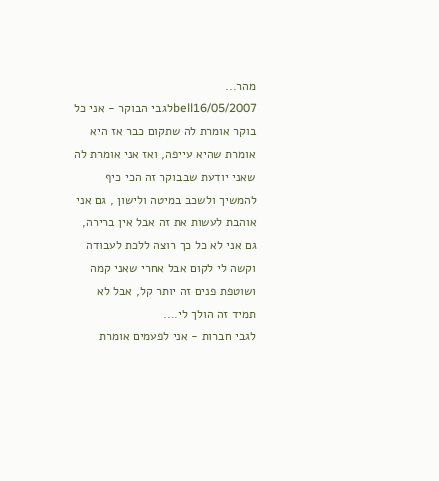מהר...
bell16/05/2007לגבי הבוקר - אני כל בוקר אומרת לה שתקום כבר אז היא אומרת שהיא עייפה, ואז אני אומרת לה שאני יודעת שבבוקר זה הכי כיף להמשיך ולשכב במיטה ולישון , גם אני אוהבת לעשות את זה אבל אין ברירה, גם אני לא כל כך רוצה ללכת לעבודה וקשה לי לקום אבל אחרי שאני קמה ושוטפת פנים זה יותר קל, אבל לא תמיד זה הולך לי....
לגבי חברות - אני לפעמים אומרת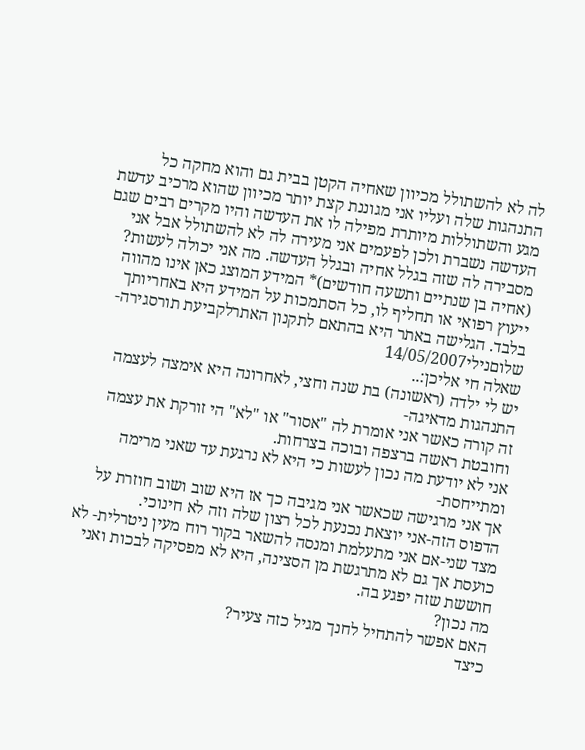לה לא להשתולל מכיוון שאחיה הקטן בבית גם והוא מחקה כל התנהגות שלה ועליו אני מגוננת קצת יותר מכיוון שהוא מרכיב עדשת מגע והשתוללות מיותרת מפילה לו את העדשה והיו מקרים רבים שגם העדשה נשברת ולכן לפעמים אני מעירה לה לא להשתולל אבל אני מסבירה לה שזה בגלל אחיה ובגלל העדשה. מה אני יכולה לעשות? (אחיה בן שנתיים ותשעה חודשים)* המידע המוצג כאן אינו מהווה ייעוץ רפואי או תחליף לו, כל הסתמכות על המידע היא באחריותך בלבד. הגלישה באתר היא בהתאם לתקנון האתרלקביעת תורסגירה- שלוםנילי14/05/2007
שאלה חי אליכן:..
יש לי ילדה (ראשונה) בת שנה וחצי, לאחרונה היא אימצה לעצמה התנהגות מדאיגה-
זה קורה כאשר אני אומרת לה "אסור" או "לא" הי זורקת את עצמה וחובטת ראשה ברצפה ובוכה בצרחות.
אני לא יודעת מה נכון לעשות כי היא לא נרגעת עד שאני מרימה ומתייחסת-
אך אני מרגישה שכאשר אני מגיבה כך אז היא שוב ושוב חוזרת על הדפוס הזה-אני יוצאת נכנעת לכל רצון שלה וזה לא חינוכי.
מצד שני-אם אני מתעלמת ומנסה להשאר בקור רוח מעין ניטרלית- לא כועסת אך גם לא מתרגשת מן הסצינה, היא לא מפסיקה לבכות ואני חוששת שזה יפגע בה.
מה נכון?
האם אפשר להתחיל לחנך מגיל כזה צעיר?
כיצד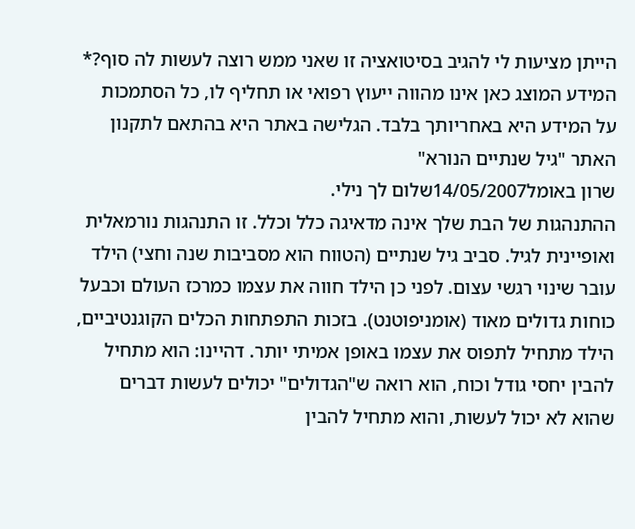הייתן מציעות לי להגיב בסיטואציה זו שאני ממש רוצה לעשות לה סוף?* המידע המוצג כאן אינו מהווה ייעוץ רפואי או תחליף לו, כל הסתמכות על המידע היא באחריותך בלבד. הגלישה באתר היא בהתאם לתקנון האתר "גיל שנתיים הנורא"
שרון באומל14/05/2007שלום לך נילי.
ההתנהגות של הבת שלך אינה מדאיגה כלל וכלל. זו התנהגות נורמאלית ואופיינית לגיל. סביב גיל שנתיים (הטווח הוא מסביבות שנה וחצי) הילד עובר שינוי רגשי עצום. לפני כן הילד חווה את עצמו כמרכז העולם וכבעל כוחות גדולים מאוד (אומניפוטנט). בזכות התפתחות הכלים הקוגנטיביים, הילד מתחיל לתפוס את עצמו באופן אמיתי יותר. דהיינו: הוא מתחיל להבין יחסי גודל וכוח, הוא רואה ש"הגדולים" יכולים לעשות דברים שהוא לא יכול לעשות, והוא מתחיל להבין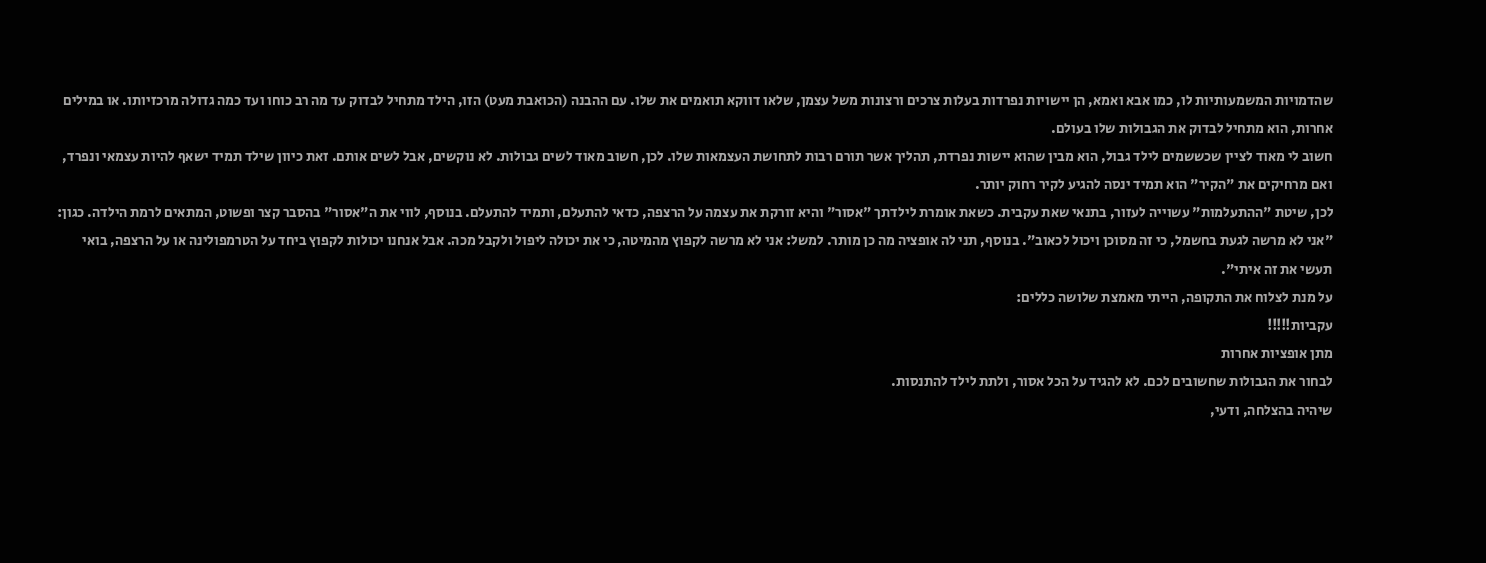שהדמויות המשמעותיות לו, כמו אבא ואמא, הן יישויות נפרדות בעלות צרכים ורצונות משל עצמן, שלאו דווקא תואמים את שלו. עם ההבנה (הכואבת מעט) הזו, הילד מתחיל לבדוק עד מה רב כוחו ועד כמה גדולה מרכזיותו. או במילים אחרות, הוא מתחיל לבדוק את הגבולות שלו בעולם.
חשוב לי מאוד לציין שכששמים לילד גבול, הוא מבין שהוא יישות נפרדת, תהליך אשר תורם רבות לתחושת העצמאות שלו. לכן, חשוב מאוד לשים גבולות. לא נוקשים, אבל לשים אותם. זאת כיוון שילד תמיד ישאף להיות עצמאי ונפרד, ואם מרחיקים את "הקיר" הוא תמיד ינסה להגיע לקיר רחוק יותר.
לכן, שיטת "ההתעלמות" עשוייה לעזור, בתנאי שאת עקבית. כשאת אומרת לילדתך "אסור" והיא זורקת את עצמה על הרצפה, כדאי להתעלם, ותמיד להתעלם. בנוסף, לווי את ה"אסור" בהסבר קצר ופשוט, המתאים לרמת הילדה. כגון: "אני לא מרשה לגעת בחשמל, כי זה מסוכן ויכול לכאוב". בנוסף, תני לה אופציה מה כן מותר. למשל: אני לא מרשה לקפוץ מהמיטה, כי את יכולה ליפול ולקבל מכה. אבל אנחנו יכולות לקפוץ ביחד על הטרמפולינה או על הרצפה, בואי תעשי את זה איתי".
על מנת לצלוח את התקופה, הייתי מאמצת שלושה כללים:
עקביות!!!!!
מתן אופציות אחרות
לבחור את הגבולות שחשובים לכם. לא להגיד על הכל אסור, ולתת לילד להתנסות.
שיהיה בהצלחה, ודעי,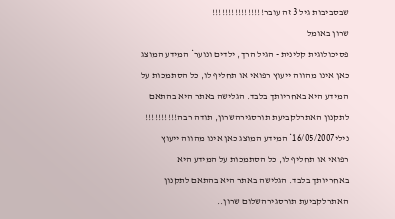שבסביבות גיל 3 זה עובר!!!!!!!!!!!!!!!!
שרון באומל
פסיכולוגית קלינית - הגיל הרך, ילדים ונוער* המידע המוצג כאן אינו מהווה ייעוץ רפואי או תחליף לו, כל הסתמכות על המידע היא באחריותך בלבד. הגלישה באתר היא בהתאם לתקנון האתרלקביעת תורסגירהשרון, תודה רבה!!!!!!!!!!
נילי16/05/2007* המידע המוצג כאן אינו מהווה ייעוץ רפואי או תחליף לו, כל הסתמכות על המידע היא באחריותך בלבד. הגלישה באתר היא בהתאם לתקנון האתרלקביעת תורסגירהשלום שרון..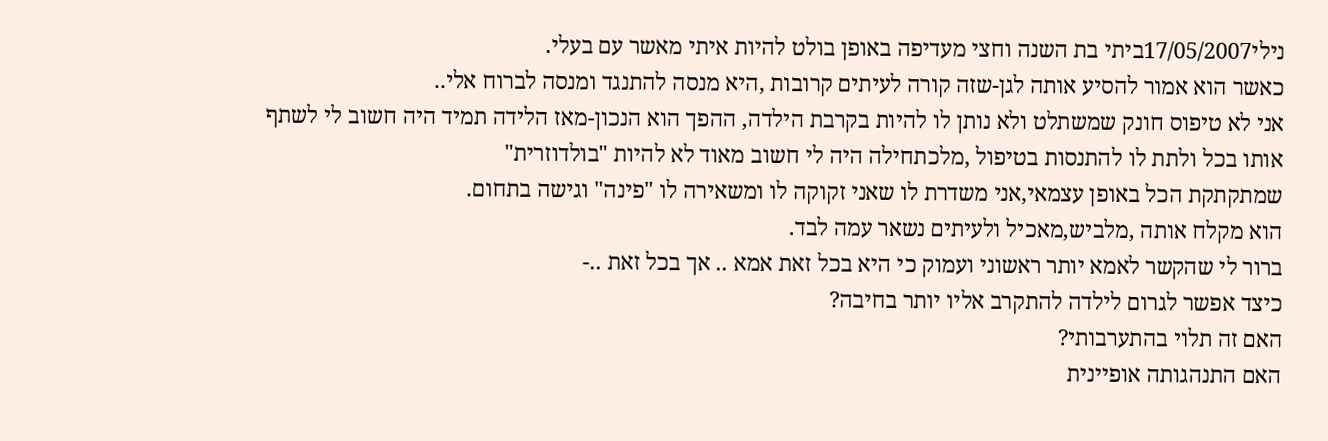נילי17/05/2007ביתי בת השנה וחצי מעדיפה באופן בולט להיות איתי מאשר עם בעלי.
כאשר הוא אמור להסיע אותה לגן-שזה קורה לעיתים קרובות ,היא מנסה להתנגד ומנסה לברוח אלי..
אני לא טיפוס חונק שמשתלט ולא נותן לו להיות בקרבת הילדה, ההפך הוא הנכון-מאז הלידה תמיד היה חשוב לי לשתף אותו בכל ולתת לו להתנסות בטיפול ,מלכתחילה היה לי חשוב מאוד לא להיות "בולדוזרית"
שמתקתקת הכל באופן עצמאי,אני משדרת לו שאני זקוקה לו ומשאירה לו "פינה" וגישה בתחום.
הוא מקלח אותה ,מלביש,מאכיל ולעיתים נשאר עמה לבד.
ברור לי שהקשר לאמא יותר ראשוני ועמוק כי היא בכל זאת אמא .. אך בכל זאת ..-
כיצד אפשר לגרום לילדה להתקרב אליו יותר בחיבה?
האם זה תלוי בהתערבותי?
האם התנהגותה אופיינית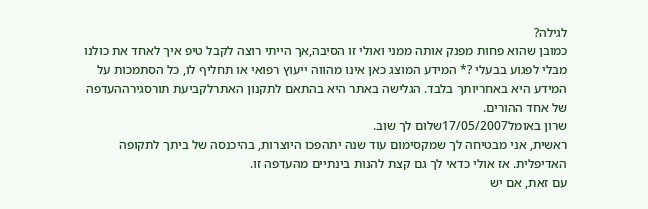לגילה?
כמובן שהוא פחות מפנק אותה ממני ואולי זו הסיבה,אך הייתי רוצה לקבל טיפ איך לאחד את כולנו מבלי לפגוע בבעלי ?* המידע המוצג כאן אינו מהווה ייעוץ רפואי או תחליף לו, כל הסתמכות על המידע היא באחריותך בלבד. הגלישה באתר היא בהתאם לתקנון האתרלקביעת תורסגירההעדפה של אחד ההורים.
שרון באומל17/05/2007שלום לך שוב.
ראשית, אני מבטיחה לך שמקסימום עוד שנה יתהפכו היוצרות, בהיכנסה של ביתך לתקופה האדיפלית. אז אולי כדאי לך גם קצת להנות בינתיים מהעדפה זו.
עם זאת, אם יש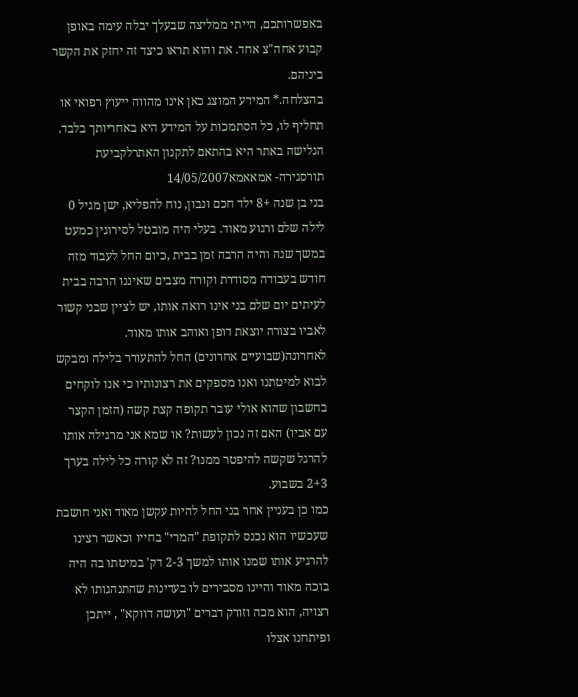באפשרותכם, הייתי ממליצה שבעלך יבלה עימה באופן קבוע אחה"צ אחד. את והוא תראו כיצד זה יחזק את הקשר ביניהם.
בהצלחה.* המידע המוצג כאן אינו מהווה ייעוץ רפואי או תחליף לו, כל הסתמכות על המידע היא באחריותך בלבד. הגלישה באתר היא בהתאם לתקנון האתרלקביעת תורסגירה- אמאאמא14/05/2007
בני בן שנה +8 ילד חכם ונבון, נוח להפליא, ישן מגיל 0 לילה שלם ורגוע מאוד. בעלי היה מובטל לסירוגין כמעט במשך שנה והיה הרבה זמן בבית ,כיום החל לעבוד מזה חודש בעבודה מסודרת וקורה מצבים שאיננו הרבה בבית לעיתים יום שלם בני אינו רואה אותו, יש לציין שבני קשור לאביו בצורה יוצאת דופן ואוהב אותו מאוד. לאחרונה(שבועיים אחרונים) החל להתעורר בלילה ומבקש לבוא למיטתנו ואנו מספקים את רצונותיו כי אנו לוקחים בחשבון שהוא אולי עובר תקופה קצת קשה (הזמן הקצר עם אביו) האם זה נכון לעשות? או שמא אני מרגילה אותו להרגל שקשה להיפטר ממנו? זה לא קורה כל לילה בערך 2+3 בשבוע.
כמו כן בעניין אחר בני החל להיות עקשן מאוד ואני חושבת שעכשיו הוא נכנס לתקופת "המרי" בחייו וכאשר רצינו להרגיע אותו שמנו אותו למשך 2-3 דק' במיטתו בה היה בוכה מאוד והיינו מסבירים לו בעדינות שהתנהגותו לא רצויה, הוא מכה וזורק דברים "ועושה דווקא" , ייתכן ופיתחנו אצלו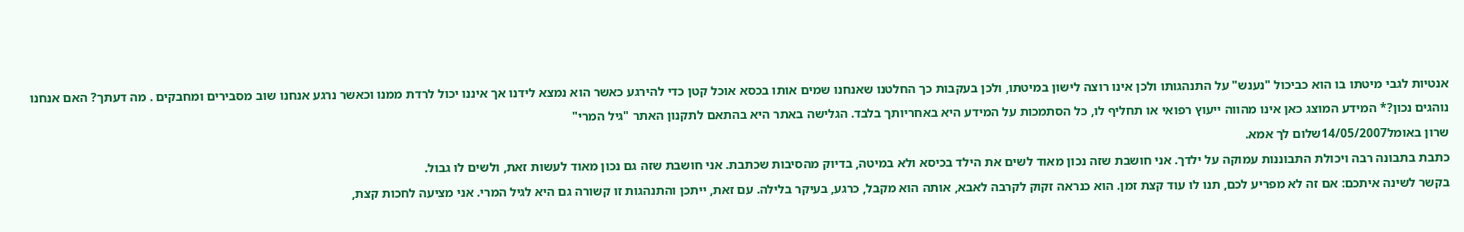אנטיות לגבי מיטתו בו הוא כביכול "נענש" על התנהגותו ולכן אינו רוצה לישון במיטתו, ולכן בעקבות כך החלטנו שאנחנו שמים אותו בכסא אוכל קטן כדי להירגע כאשר הוא נמצא לידנו אך איננו יכול לרדת ממנו וכאשר נרגע אנחנו שוב מסבירים ומחבקים . מה דעתך? האם אנחנו נוהגים נכון?* המידע המוצג כאן אינו מהווה ייעוץ רפואי או תחליף לו, כל הסתמכות על המידע היא באחריותך בלבד. הגלישה באתר היא בהתאם לתקנון האתר "גיל המרי"
שרון באומל14/05/2007שלום לך אמא.
כתבת בתבונה רבה ויכולת התבוננות עמוקה על ילדך. אני חושבת שזה נכון מאוד לשים את הילד בכיסא ולא במיטה, בדיוק מהסיבות שכתבת. אני חושבת שזה גם נכון מאוד לעשות זאת, ולשים לו גבול.
בקשר לשינה איתכם: אם זה לא מפריע לכם, תנו לו עוד קצת זמן. הוא כנראה זקוק לקרבה לאבא, אותה הוא מקבל, כרגע, בעיקר בלילה. עם זאת, ייתכן והתנהגות זו קשורה גם היא לגיל המרי. אני מציעה לחכות קצת,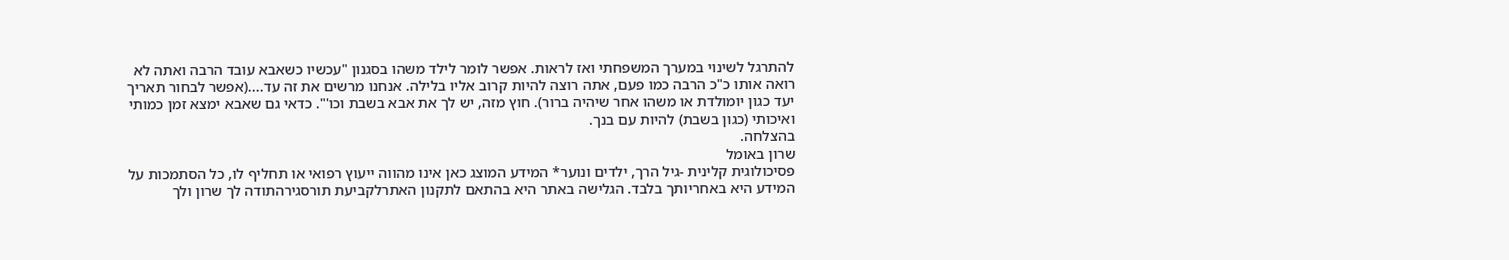להתרגל לשינוי במערך המשפחתי ואז לראות. אפשר לומר לילד משהו בסגנון "עכשיו כשאבא עובד הרבה ואתה לא רואה אותו כ"כ הרבה כמו פעם, אתה רוצה להיות קרוב אליו בלילה. אנחנו מרשים את זה עד....(אפשר לבחור תאריך יעד כגון יומולדת או משהו אחר שיהיה ברור). חוץ מזה, יש לך את אבא בשבת וכו'". כדאי גם שאבא ימצא זמן כמותי ואיכותי (כגון בשבת) להיות עם בנך.
בהצלחה.
שרון באומל
פסיכולוגית קלינית -גיל הרך, ילדים ונוער* המידע המוצג כאן אינו מהווה ייעוץ רפואי או תחליף לו, כל הסתמכות על המידע היא באחריותך בלבד. הגלישה באתר היא בהתאם לתקנון האתרלקביעת תורסגירהתודה לך שרון ולך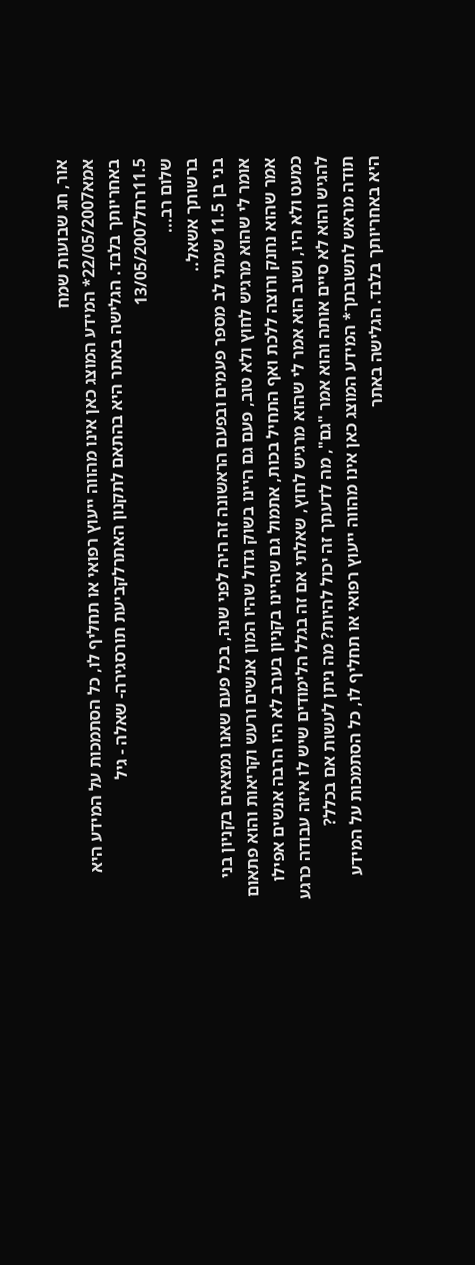אור, חג שבועות שמח
אמא22/05/2007* המידע המוצג כאן אינו מהווה ייעוץ רפואי או תחליף לו, כל הסתמכות על המידע היא באחריותך בלבד. הגלישה באתר היא בהתאם לתקנון האתרלקביעת תורסגירה- שאלה - גיל 11.5רחל13/05/2007
שלום רב...
ברשותך אשאל..
בני בן 11.5 שמתי לב מספר פעמים ובפעם הראשונה זה היה לפני שנה, בכל פעם שאנו נמצאים בקניון בני אומר לי שהוא מרגיש לחוץ ולא טוב, פעם גם היינו בשוק גדול שהיו המון אנשים ורעש וקריאות והוא פתאום אמר שהוא נחנק ורוצה ללכת ואף התחיל בכות, אתמול גם שהיינו בקניון בערב לא היו הרבה אנשים אפילו כמעט ולא היו, ושוב הוא אמר לי שהוא מרגיש לחוץ, שאלתי אם זה בגלל הלימודים שיש לו איזה עבודה כרגע להגיש והוא לא סיים אותה והוא אמר "גם", מה לדעתך זה יכול להיות? מה ניתן לעשות אם בכלל?
תודה מראש לתשובתך* המידע המוצג כאן אינו מהווה ייעוץ רפואי או תחליף לו, כל הסתמכות על המידע היא באחריותך בלבד. הגלישה באתר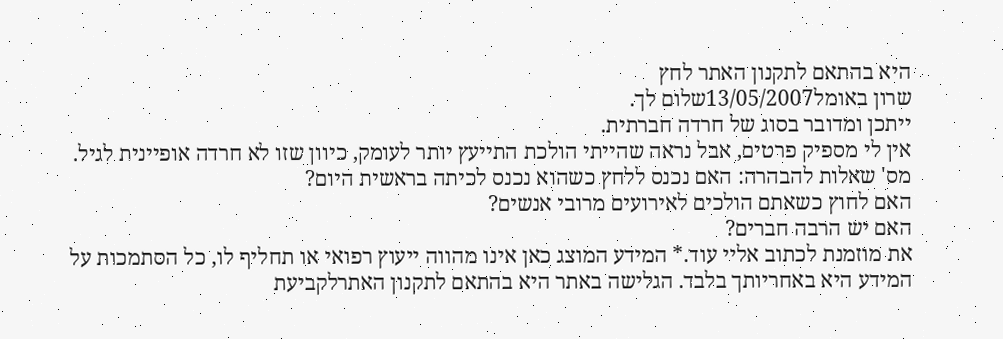היא בהתאם לתקנון האתר לחץ
שרון באומל13/05/2007שלום לך.
ייתכן ומדובר בסוג של חרדה חברתית.
אין לי מספיק פרטים, אבל נראה שהייתי הולכת התייעץ יותר לעומק, כיוון שזו לא חרדה אופיינית לגיל.
מס' שאלות להבהרה: האם נכנס ללחץ כשהוא נכנס לכיתה בראשית היום?
האם לחוץ כשאתם הולכים לאירועים מרובי אנשים?
האם יש הרבה חברים?
את מוזמנת לכתוב אליי עוד.* המידע המוצג כאן אינו מהווה ייעוץ רפואי או תחליף לו, כל הסתמכות על המידע היא באחריותך בלבד. הגלישה באתר היא בהתאם לתקנון האתרלקביעת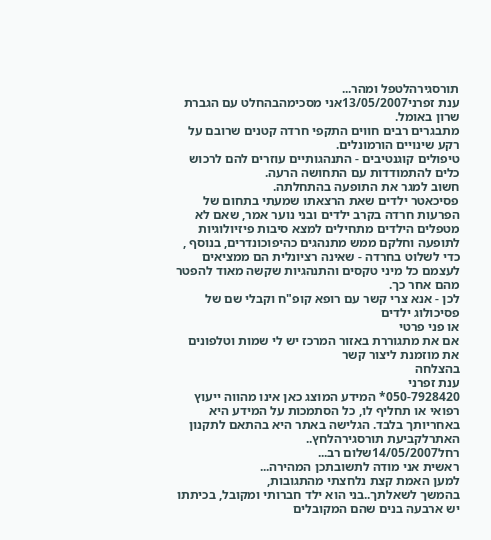תורסגירהלטפל ומהר...
ענת זפרני13/05/2007אני מסכימהבהחלט עם הגברת שרון באומל.
מתבגרים רבים חווים התקפי חרדה קטנים שרובם על רקע שינויים הורמונלים.
טיפולים קוגנטיבים - התנהגותיים עוזרים להם לרכוש כלים להתמודדות עם התחושה הרעה.
חשוב למגר את התופעה בהתחלתה.
פסיכאטר ילדים שאת הרצאתו שמעתי בתחום של הפרעות חרדה בקרב ילדים ובני נוער אמר, שאם לא מטפלים הילדים מתחילים למצא סיבות פיזיולוגיות לתופעה וחלקם ממש מתנהגים כהיפוכונדרים, בנוסף , כדי לשלוט בחרדה - שאינה רציונלית הם ממציאים לעצמם כל מיני טקסים והתנהגיות שקשה מאוד להפטר מהם אחר כך.
לכן - אנא צרי קשר עם רופא קופ"ח וקבלי שם של פסיכולוג ילדים
או פני פרטי
אם את מתגוררת באזור המרכז יש לי שמות וטלפונים את מוזמנת ליצור קשר
בהצלחה
ענת זפרני
050-7928420* המידע המוצג כאן אינו מהווה ייעוץ רפואי או תחליף לו, כל הסתמכות על המידע היא באחריותך בלבד. הגלישה באתר היא בהתאם לתקנון האתרלקביעת תורסגירהלחץ..
רחל14/05/2007שלום רב...
ראשית אני מודה לתשובתכן המהירה...
למען האמת קצת נלחצתי מהתגובות,
בהמשך לשאלתך..בני הוא ילד חברותי ומקובל, בכיתתו יש ארבעה בנים שהם המקובלים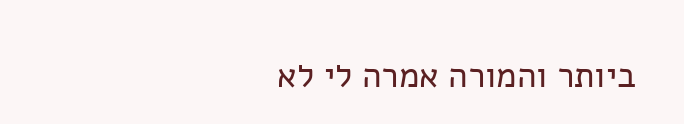ביותר והמורה אמרה לי לא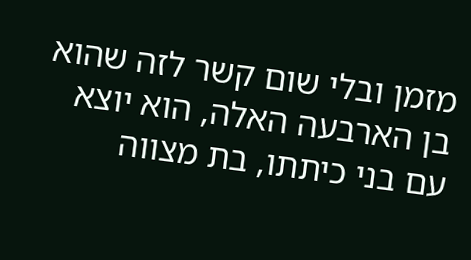מזמן ובלי שום קשר לזה שהוא בן הארבעה האלה, הוא יוצא עם בני כיתתו, בת מצווה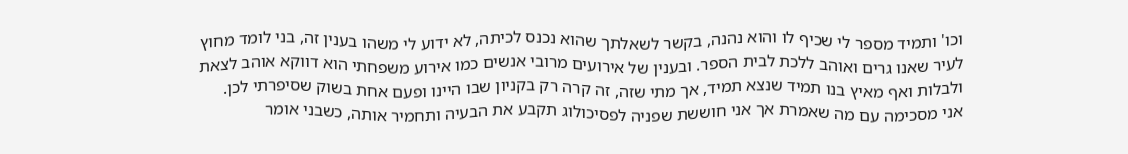וכו' ותמיד מספר לי שכיף לו והוא נהנה, בקשר לשאלתך שהוא נכנס לכיתה, לא ידוע לי משהו בענין זה, בני לומד מחוץ לעיר שאנו גרים ואוהב ללכת לבית הספר. ובענין של אירועים מרובי אנשים כמו אירוע משפחתי הוא דווקא אוהב לצאת ולבלות ואף מאיץ בנו תמיד שנצא תמיד, אך מתי שזה, זה קרה רק בקניון שבו היינו ופעם אחת בשוק שסיפרתי לכן.
אני מסכימה עם מה שאמרת אך אני חוששת שפניה לפסיכולוג תקבע את הבעיה ותחמיר אותה, כשבני אומר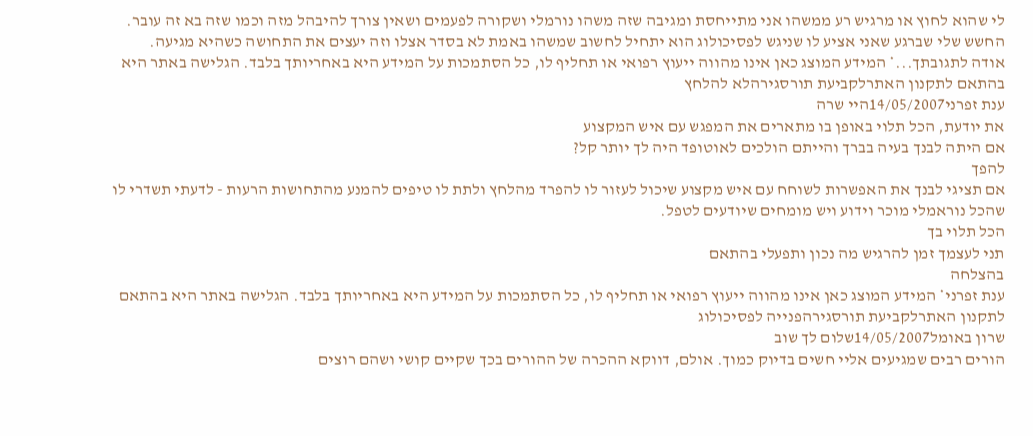לי שהוא לחוץ או מרגיש רע ממשהו אני מתייחסת ומגיבה שזה משהו נורמלי ושקורה לפעמים ושאין צורך להיבהל מזה וכמו שזה בא זה עובר. החשש שלי שברגע שאני אציע לו שניגש לפסיכולוג הוא יתחיל לחשוב שמשהו באמת לא בסדר אצלו וזה יעצים את התחושה כשהיא מגיעה.
אודה לתגובתך...* המידע המוצג כאן אינו מהווה ייעוץ רפואי או תחליף לו, כל הסתמכות על המידע היא באחריותך בלבד. הגלישה באתר היא בהתאם לתקנון האתרלקביעת תורסגירהלא להלחץ
ענת זפרני14/05/2007היי שרה
את יודעת, הכל תלוי באופן בו מתארים את המפגש עם איש המקצוע
אם היתה לבנך בעיה בברך והייתם הולכים לאוטופד היה לך יותר קל?
להפך
אם תציגי לבנך את האפשרות לשוחח עם איש מקצוע שיכול לעזור לו להפרד מהלחץ ולתת לו טיפים להמנע מהתחושות הרעות - לדעתי תשדרי לו שהכל נוראמלי מוכר וידוע ויש מומחים שיודעים לטפל.
הכל תלוי בך
תני לעצמך זמן להרגיש מה נכון ותפעלי בהתאם
בהצלחה
ענת זפרני* המידע המוצג כאן אינו מהווה ייעוץ רפואי או תחליף לו, כל הסתמכות על המידע היא באחריותך בלבד. הגלישה באתר היא בהתאם לתקנון האתרלקביעת תורסגירהפנייה לפסיכולוג
שרון באומל14/05/2007שלום לך שוב
הורים רבים שמגיעים אליי חשים בדיוק כמוך. אולם, דווקא ההכרה של ההורים בכך שקיים קושי ושהם רוצים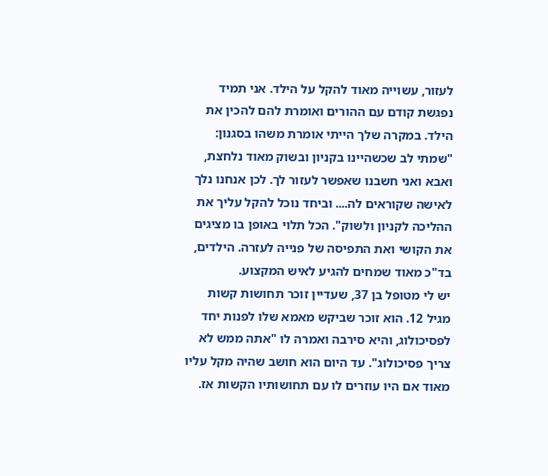לעזור, עשוייה מאוד להקל על הילד. אני תמיד נפגשת קודם עם ההורים ואומרת להם להכין את הילד. במקרה שלך הייתי אומרת משהו בסגנון: "שמתי לב שכשהיינו בקניון ובשוק מאוד נלחצת, ואבא ואני חשבנו שאפשר לעזור לך. לכן אנחנו נלך לאישה שקוראים לה.... וביחד נוכל להקל עליך את ההליכה לקניון ולשוק". הכל תלוי באופן בו מציגים את הקושי ואת התפיסה של פנייה לעזרה. הילדים, בד"כ מאוד שמחים להגיע לאיש המקצוע.
יש לי מטופל בן 37, שעדיין זוכר תחושות קשות מגיל 12. הוא זוכר שביקש מאמא שלו לפנות יחד לפסיכולוג, והיא סירבה ואמרה לו "אתה ממש לא צריך פסיכולוג". עד היום הוא חושב שהיה מקל עליו מאוד אם היו עוזרים לו עם תחושותיו הקשות אז.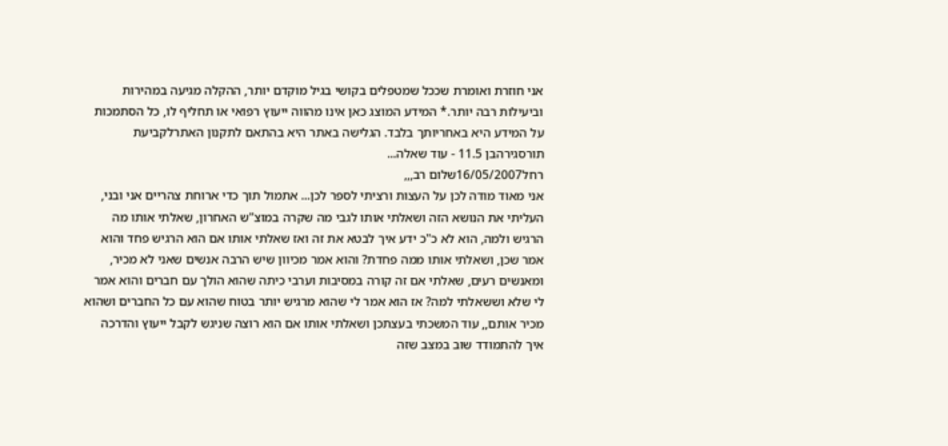אני חוזרת ואומרת שככל שמטפלים בקושי בגיל מוקדם יותר, ההקלה מגיעה במהירות וביעילות רבה יותר.* המידע המוצג כאן אינו מהווה ייעוץ רפואי או תחליף לו, כל הסתמכות על המידע היא באחריותך בלבד. הגלישה באתר היא בהתאם לתקנון האתרלקביעת תורסגירהבן 11.5 - עוד שאלה...
רחל16/05/2007שלום רב,,,
אני מאוד מודה לכן על העצות ורציתי לספר לכן... אתמול תוך כדי ארוחת צהריים אני ובני, העליתי את הנושא הזה ושאלתי אותו לגבי מה שקרה במוצ"ש האחרון, שאלתי אותו מה הרגיש ולמה, הוא לא כ"כ ידע איך לבטא את זה ואז שאלתי אותו אם הוא הרגיש פחד והוא אמר שכן, ושאלתי אותו ממה פחדת? והוא אמר מכיוון שיש הרבה אנשים שאני לא מכיר, ומאנשים רעים, שאלתי אם זה קורה במסיבות וערבי כיתה שהוא הולך עם חברים והוא אמר לי שלא וששאלתי למה? אז הוא אמר לי שהוא מרגיש יותר בטוח שהוא עם כל החברים ושהוא מכיר אותם,, עוד המשכתי בעצתכן ושאלתי אותו אם הוא רוצה שניגש לקבל ייעוץ והדרכה איך להתמודד שוב במצב שזה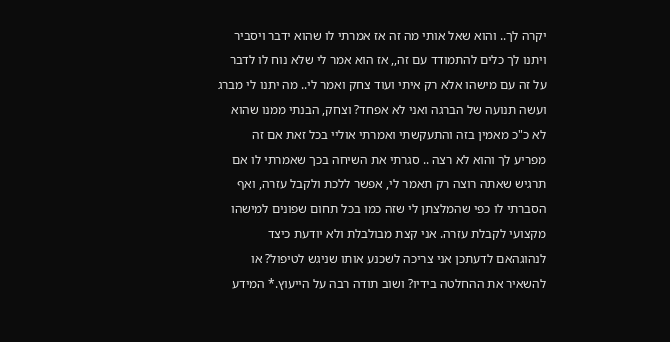יקרה לך.. והוא שאל אותי מה זה אז אמרתי לו שהוא ידבר ויסביר ויתנו לך כלים להתמודד עם זה,, אז הוא אמר לי שלא נוח לו לדבר על זה עם מישהו אלא רק איתי ועוד צחק ואמר לי.. מה יתנו לי מברג ועשה תנועה של הברגה ואני לא אפחד? וצחק, הבנתי ממנו שהוא לא כ"כ מאמין בזה והתעקשתי ואמרתי אוליי בכל זאת אם זה מפריע לך והוא לא רצה .. סגרתי את השיחה בכך שאמרתי לו אם תרגיש שאתה רוצה רק תאמר לי, אפשר ללכת ולקבל עזרה, ואף הסברתי לו כפי שהמלצתן לי שזה כמו בכל תחום שפונים למישהו מקצועי לקבלת עזרה. אני קצת מבולבלת ולא יודעת כיצד לנהוגהאם לדעתכן אני צריכה לשכנע אותו שניגש לטיפול? או להשאיר את ההחלטה בידיו? ושוב תודה רבה על הייעוץ.* המידע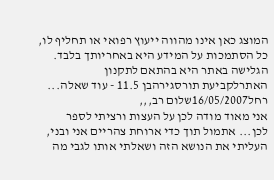המוצג כאן אינו מהווה ייעוץ רפואי או תחליף לו, כל הסתמכות על המידע היא באחריותך בלבד. הגלישה באתר היא בהתאם לתקנון האתרלקביעת תורסגירהבן 11.5 - עוד שאלה...
רחל16/05/2007שלום רב,,,
אני מאוד מודה לכן על העצות ורציתי לספר לכן... אתמול תוך כדי ארוחת צהריים אני ובני, העליתי את הנושא הזה ושאלתי אותו לגבי מה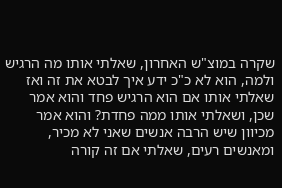שקרה במוצ"ש האחרון, שאלתי אותו מה הרגיש ולמה, הוא לא כ"כ ידע איך לבטא את זה ואז שאלתי אותו אם הוא הרגיש פחד והוא אמר שכן, ושאלתי אותו ממה פחדת? והוא אמר מכיוון שיש הרבה אנשים שאני לא מכיר, ומאנשים רעים, שאלתי אם זה קורה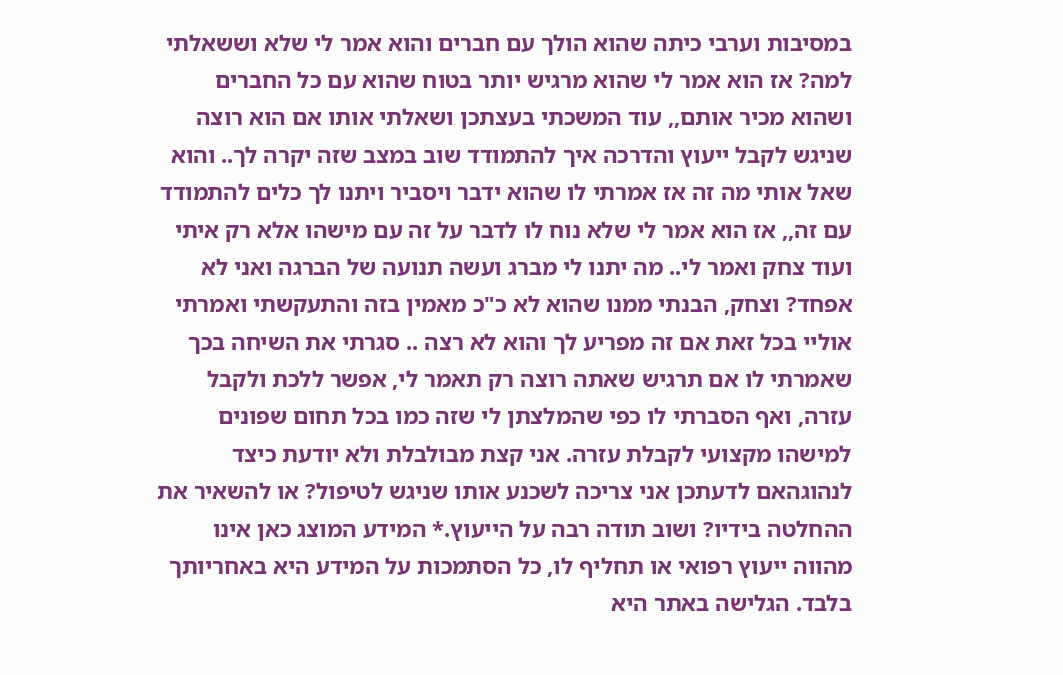במסיבות וערבי כיתה שהוא הולך עם חברים והוא אמר לי שלא וששאלתי למה? אז הוא אמר לי שהוא מרגיש יותר בטוח שהוא עם כל החברים ושהוא מכיר אותם,, עוד המשכתי בעצתכן ושאלתי אותו אם הוא רוצה שניגש לקבל ייעוץ והדרכה איך להתמודד שוב במצב שזה יקרה לך.. והוא שאל אותי מה זה אז אמרתי לו שהוא ידבר ויסביר ויתנו לך כלים להתמודד עם זה,, אז הוא אמר לי שלא נוח לו לדבר על זה עם מישהו אלא רק איתי ועוד צחק ואמר לי.. מה יתנו לי מברג ועשה תנועה של הברגה ואני לא אפחד? וצחק, הבנתי ממנו שהוא לא כ"כ מאמין בזה והתעקשתי ואמרתי אוליי בכל זאת אם זה מפריע לך והוא לא רצה .. סגרתי את השיחה בכך שאמרתי לו אם תרגיש שאתה רוצה רק תאמר לי, אפשר ללכת ולקבל עזרה, ואף הסברתי לו כפי שהמלצתן לי שזה כמו בכל תחום שפונים למישהו מקצועי לקבלת עזרה. אני קצת מבולבלת ולא יודעת כיצד לנהוגהאם לדעתכן אני צריכה לשכנע אותו שניגש לטיפול? או להשאיר את ההחלטה בידיו? ושוב תודה רבה על הייעוץ.* המידע המוצג כאן אינו מהווה ייעוץ רפואי או תחליף לו, כל הסתמכות על המידע היא באחריותך בלבד. הגלישה באתר היא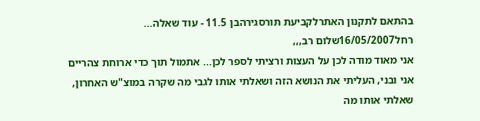בהתאם לתקנון האתרלקביעת תורסגירהבן 11.5 - עוד שאלה...
רחל16/05/2007שלום רב,,,
אני מאוד מודה לכן על העצות ורציתי לספר לכן... אתמול תוך כדי ארוחת צהריים אני ובני, העליתי את הנושא הזה ושאלתי אותו לגבי מה שקרה במוצ"ש האחרון, שאלתי אותו מה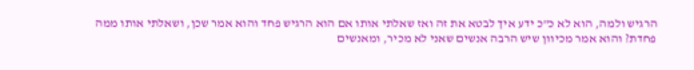הרגיש ולמה, הוא לא כ"כ ידע איך לבטא את זה ואז שאלתי אותו אם הוא הרגיש פחד והוא אמר שכן, ושאלתי אותו ממה פחדת? והוא אמר מכיוון שיש הרבה אנשים שאני לא מכיר, ומאנשים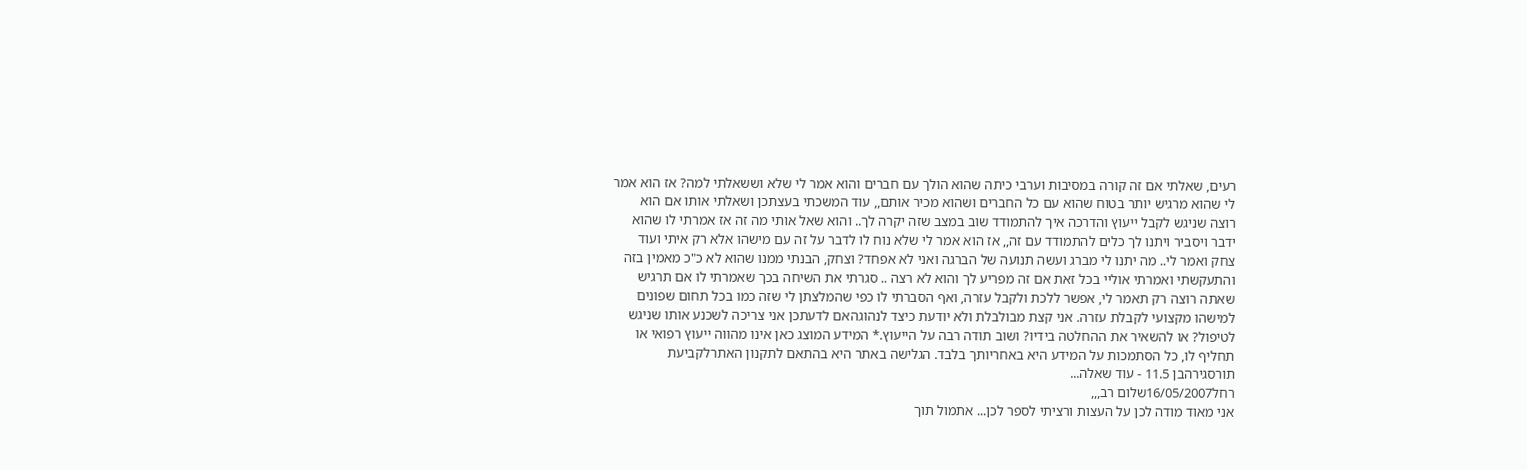רעים, שאלתי אם זה קורה במסיבות וערבי כיתה שהוא הולך עם חברים והוא אמר לי שלא וששאלתי למה? אז הוא אמר לי שהוא מרגיש יותר בטוח שהוא עם כל החברים ושהוא מכיר אותם,, עוד המשכתי בעצתכן ושאלתי אותו אם הוא רוצה שניגש לקבל ייעוץ והדרכה איך להתמודד שוב במצב שזה יקרה לך.. והוא שאל אותי מה זה אז אמרתי לו שהוא ידבר ויסביר ויתנו לך כלים להתמודד עם זה,, אז הוא אמר לי שלא נוח לו לדבר על זה עם מישהו אלא רק איתי ועוד צחק ואמר לי.. מה יתנו לי מברג ועשה תנועה של הברגה ואני לא אפחד? וצחק, הבנתי ממנו שהוא לא כ"כ מאמין בזה והתעקשתי ואמרתי אוליי בכל זאת אם זה מפריע לך והוא לא רצה .. סגרתי את השיחה בכך שאמרתי לו אם תרגיש שאתה רוצה רק תאמר לי, אפשר ללכת ולקבל עזרה, ואף הסברתי לו כפי שהמלצתן לי שזה כמו בכל תחום שפונים למישהו מקצועי לקבלת עזרה. אני קצת מבולבלת ולא יודעת כיצד לנהוגהאם לדעתכן אני צריכה לשכנע אותו שניגש לטיפול? או להשאיר את ההחלטה בידיו? ושוב תודה רבה על הייעוץ.* המידע המוצג כאן אינו מהווה ייעוץ רפואי או תחליף לו, כל הסתמכות על המידע היא באחריותך בלבד. הגלישה באתר היא בהתאם לתקנון האתרלקביעת תורסגירהבן 11.5 - עוד שאלה...
רחל16/05/2007שלום רב,,,
אני מאוד מודה לכן על העצות ורציתי לספר לכן... אתמול תוך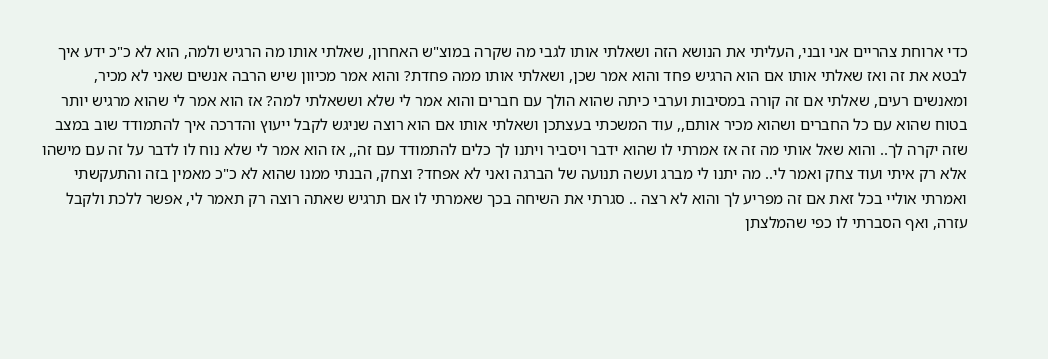כדי ארוחת צהריים אני ובני, העליתי את הנושא הזה ושאלתי אותו לגבי מה שקרה במוצ"ש האחרון, שאלתי אותו מה הרגיש ולמה, הוא לא כ"כ ידע איך לבטא את זה ואז שאלתי אותו אם הוא הרגיש פחד והוא אמר שכן, ושאלתי אותו ממה פחדת? והוא אמר מכיוון שיש הרבה אנשים שאני לא מכיר, ומאנשים רעים, שאלתי אם זה קורה במסיבות וערבי כיתה שהוא הולך עם חברים והוא אמר לי שלא וששאלתי למה? אז הוא אמר לי שהוא מרגיש יותר בטוח שהוא עם כל החברים ושהוא מכיר אותם,, עוד המשכתי בעצתכן ושאלתי אותו אם הוא רוצה שניגש לקבל ייעוץ והדרכה איך להתמודד שוב במצב שזה יקרה לך.. והוא שאל אותי מה זה אז אמרתי לו שהוא ידבר ויסביר ויתנו לך כלים להתמודד עם זה,, אז הוא אמר לי שלא נוח לו לדבר על זה עם מישהו אלא רק איתי ועוד צחק ואמר לי.. מה יתנו לי מברג ועשה תנועה של הברגה ואני לא אפחד? וצחק, הבנתי ממנו שהוא לא כ"כ מאמין בזה והתעקשתי ואמרתי אוליי בכל זאת אם זה מפריע לך והוא לא רצה .. סגרתי את השיחה בכך שאמרתי לו אם תרגיש שאתה רוצה רק תאמר לי, אפשר ללכת ולקבל עזרה, ואף הסברתי לו כפי שהמלצתן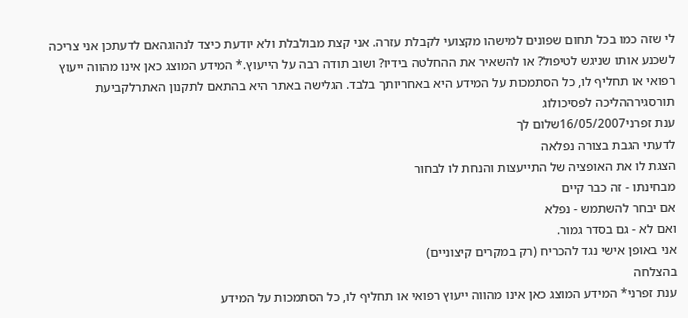לי שזה כמו בכל תחום שפונים למישהו מקצועי לקבלת עזרה. אני קצת מבולבלת ולא יודעת כיצד לנהוגהאם לדעתכן אני צריכה לשכנע אותו שניגש לטיפול? או להשאיר את ההחלטה בידיו? ושוב תודה רבה על הייעוץ.* המידע המוצג כאן אינו מהווה ייעוץ רפואי או תחליף לו, כל הסתמכות על המידע היא באחריותך בלבד. הגלישה באתר היא בהתאם לתקנון האתרלקביעת תורסגירההליכה לפסיכולוג
ענת זפרני16/05/2007שלום לך
לדעתי הגבת בצורה נפלאה
הצגת לו את האופציה של התייעצות והנחת לו לבחור
מבחינתו - זה כבר קיים
אם יבחר להשתמש - נפלא
ואם לא - גם בסדר גמור.
אני באופן אישי נגד להכריח (רק במקרים קיצוניים)
בהצלחה
ענת זפרני* המידע המוצג כאן אינו מהווה ייעוץ רפואי או תחליף לו, כל הסתמכות על המידע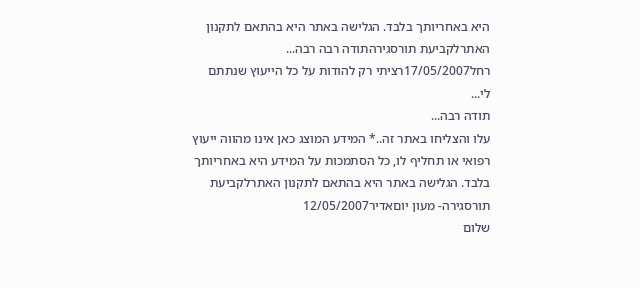היא באחריותך בלבד. הגלישה באתר היא בהתאם לתקנון האתרלקביעת תורסגירהתודה רבה רבה...
רחל17/05/2007רציתי רק להודות על כל הייעוץ שנתתם לי...
תודה רבה...
עלו והצליחו באתר זה..* המידע המוצג כאן אינו מהווה ייעוץ רפואי או תחליף לו, כל הסתמכות על המידע היא באחריותך בלבד. הגלישה באתר היא בהתאם לתקנון האתרלקביעת תורסגירה- מעון יוםאדיר12/05/2007
שלום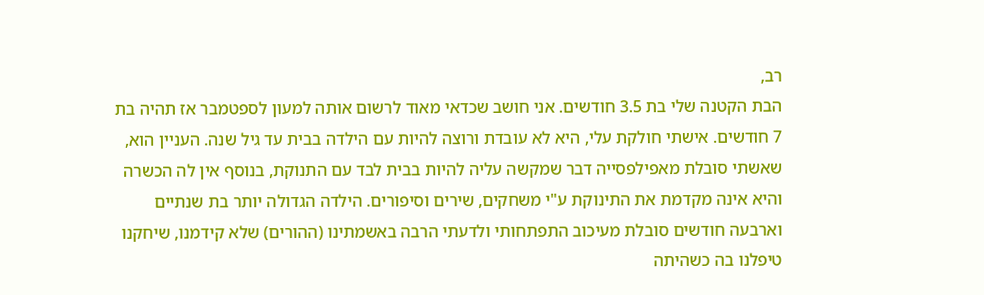רב,
הבת הקטנה שלי בת 3.5 חודשים. אני חושב שכדאי מאוד לרשום אותה למעון לספטמבר אז תהיה בת 7 חודשים. אישתי חולקת עלי, היא לא עובדת ורוצה להיות עם הילדה בבית עד גיל שנה. העניין הוא, שאשתי סובלת מאפילפסייה דבר שמקשה עליה להיות בבית לבד עם התנוקת, בנוסף אין לה הכשרה והיא אינה מקדמת את התינוקת ע"י משחקים, שירים וסיפורים. הילדה הגדולה יותר בת שנתיים וארבעה חודשים סובלת מעיכוב התפתחותי ולדעתי הרבה באשמתינו (ההורים) שלא קידמנו, שיחקנו טיפלנו בה כשהיתה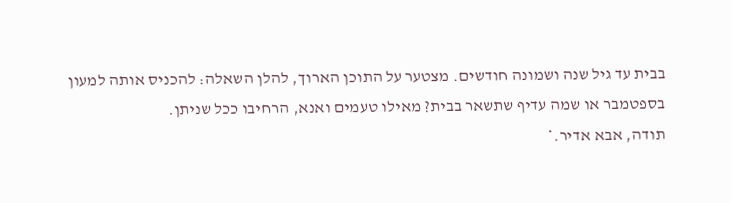בבית עד גיל שנה ושמונה חודשים. מצטער על התוכן הארוך, להלן השאלה: להכניס אותה למעון בספטמבר או שמה עדיף שתשאר בבית? מאילו טעמים ואנא, הרחיבו ככל שניתן.
תודה, אבא אדיר.*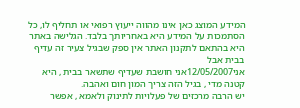המידע המוצג כאן אינו מהווה ייעוץ רפואי או תחליף לו, כל הסתמכות על המידע היא באחריותך בלבד. הגלישה באתר היא בהתאם לתקנון האתר אין ספק שבגיל צעיר זה עדיף בבית אבל
אני12/05/2007אני חושבת שעדיף שתשאר בבית , היא קטנה מדי , בגיל הזה צריך המון חום ואהבה.
יש הרבה מרכזים של פעלויות לתינוק ולאמא , אפשר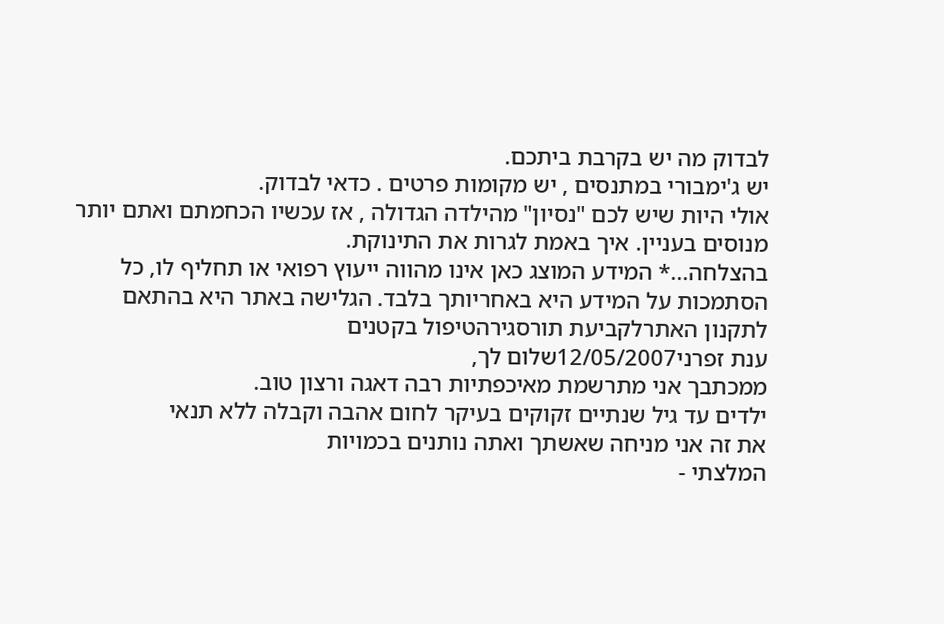לבדוק מה יש בקרבת ביתכם.
יש ג'ימבורי במתנסים , יש מקומות פרטים . כדאי לבדוק.
אולי היות שיש לכם "נסיון" מהילדה הגדולה , אז עכשיו הכחמתם ואתם יותר מנוסים בעניין. איך באמת לגרות את התינוקת.
בהצלחה...* המידע המוצג כאן אינו מהווה ייעוץ רפואי או תחליף לו, כל הסתמכות על המידע היא באחריותך בלבד. הגלישה באתר היא בהתאם לתקנון האתרלקביעת תורסגירהטיפול בקטנים
ענת זפרני12/05/2007שלום לך,
ממכתבך אני מתרשמת מאיכפתיות רבה דאגה ורצון טוב.
ילדים עד גיל שנתיים זקוקים בעיקר לחום אהבה וקבלה ללא תנאי
את זה אני מניחה שאשתך ואתה נותנים בכמויות
המלצתי -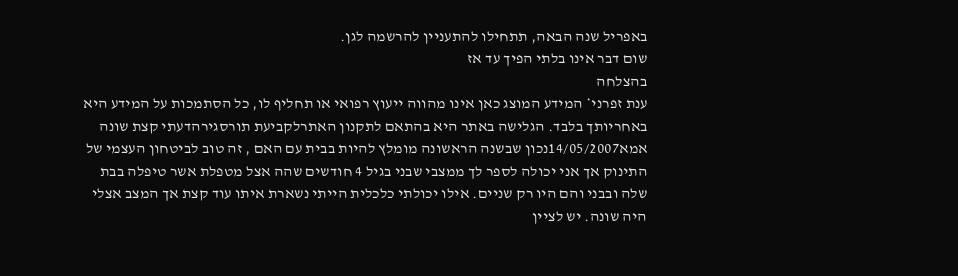באפריל שנה הבאה, תתחילו להתעניין להרשמה לגן.
שום דבר אינו בלתי הפיך עד אז
בהצלחה
ענת זפרני* המידע המוצג כאן אינו מהווה ייעוץ רפואי או תחליף לו, כל הסתמכות על המידע היא באחריותך בלבד. הגלישה באתר היא בהתאם לתקנון האתרלקביעת תורסגירהדעתי קצת שונה
אמא14/05/2007נכון שבשנה הראשונה מומלץ להיות בבית עם האם , זה טוב לביטחון העצמי של התינוק אך אני יכולה לספר לך ממצבי שבני בגיל 4 חודשים שהה אצל מטפלת אשר טיפלה בבת שלה ובבני והם היו רק שניים. אילו יכולתי כלכלית הייתי נשארת איתו עוד קצת אך המצב אצלי היה שונה. יש לציין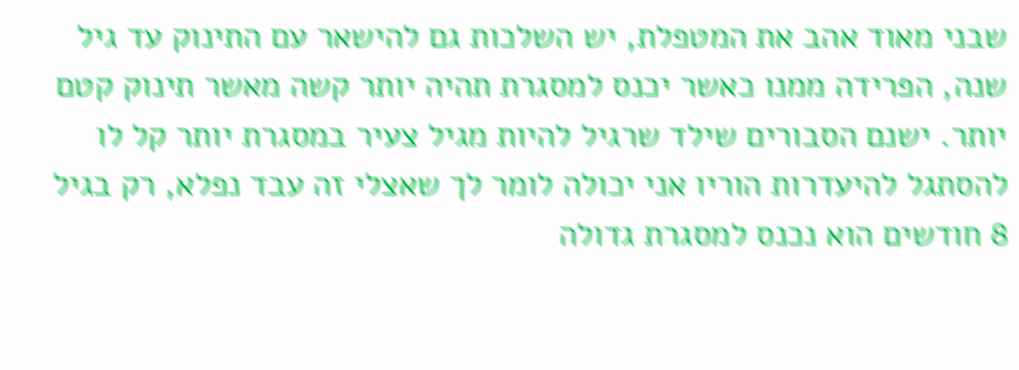שבני מאוד אהב את המטפלת, יש השלכות גם להישאר עם התינוק עד גיל שנה, הפרידה ממנו כאשר יכנס למסגרת תהיה יותר קשה מאשר תינוק קטם יותר. ישנם הסבורים שילד שרגיל להיות מגיל צעיר במסגרת יותר קל לו להסתגל להיעדרות הוריו אני יכולה לומר לך שאצלי זה עבד נפלא, רק בגיל 8 חודשים הוא נכנס למסגרת גדולה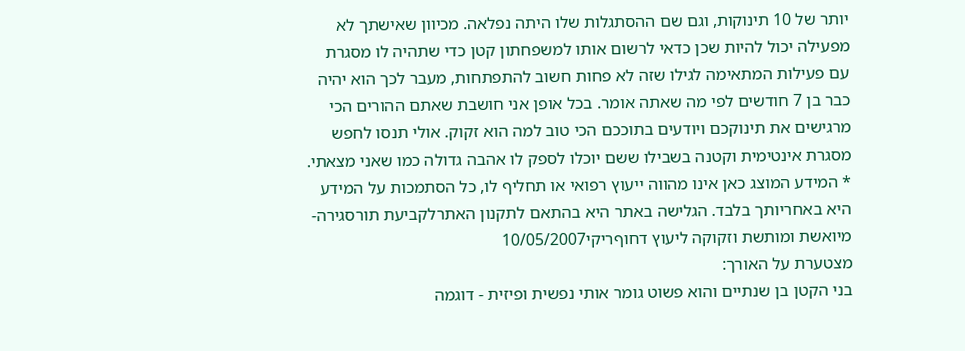יותר של 10 תינוקות, וגם שם ההסתגלות שלו היתה נפלאה. מכיוון שאישתך לא מפעילה יכול להיות שכן כדאי לרשום אותו למשפחתון קטן כדי שתהיה לו מסגרת עם פעילות המתאימה לגילו שזה לא פחות חשוב להתפתחות, מעבר לכך הוא יהיה כבר בן 7 חודשים לפי מה שאתה אומר. בכל אופן אני חושבת שאתם ההורים הכי מרגישים את תינוקכם ויודעים בתוככם הכי טוב למה הוא זקוק. אולי תנסו לחפש מסגרת אינטימית וקטנה בשבילו ששם יוכלו לספק לו אהבה גדולה כמו שאני מצאתי.
* המידע המוצג כאן אינו מהווה ייעוץ רפואי או תחליף לו, כל הסתמכות על המידע היא באחריותך בלבד. הגלישה באתר היא בהתאם לתקנון האתרלקביעת תורסגירה- מיואשת ומותשת וזקוקה ליעוץ דחוףריקי10/05/2007
מצטערת על האורך:
בני הקטן בן שנתיים והוא פשוט גומר אותי נפשית ופיזית - דוגמה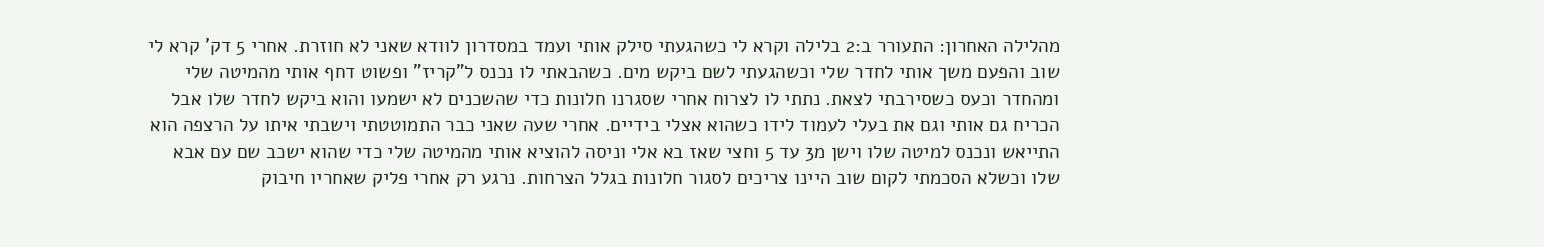מהלילה האחרון: התעורר ב:2 בלילה וקרא לי כשהגעתי סילק אותי ועמד במסדרון לוודא שאני לא חוזרת. אחרי 5 דק' קרא לי שוב והפעם משך אותי לחדר שלי וכשהגעתי לשם ביקש מים. כשהבאתי לו נכנס ל"קריז" ופשוט דחף אותי מהמיטה שלי ומהחדר וכעס כשסירבתי לצאת. נתתי לו לצרוח אחרי שסגרנו חלונות כדי שהשכנים לא ישמעו והוא ביקש לחדר שלו אבל הכריח גם אותי וגם את בעלי לעמוד לידו כשהוא אצלי בידיים. אחרי שעה שאני כבר התמוטטתי וישבתי איתו על הרצפה הוא התייאש ונכנס למיטה שלו וישן מ3 עד 5 וחצי שאז בא אלי וניסה להוציא אותי מהמיטה שלי כדי שהוא ישכב שם עם אבא שלו וכשלא הסכמתי לקום שוב היינו צריכים לסגור חלונות בגלל הצרחות. נרגע רק אחרי פליק שאחריו חיבוק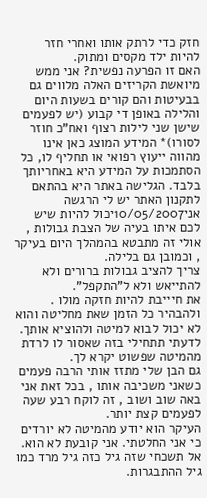חזק כדי לרתק אותו ואחרי חזר להיות ילד מקסים ומתוק.
האם זו הפרעה נפשית? אני ממש מיואשת הקריזים האלה מלווים גם בבעיטות והם קורים בשעות היום והלילה באופן די קבוע (יש לפעמים שישן שני לילות רצוף ואח"כ חוזר לסורו)* המידע המוצג כאן אינו מהווה ייעוץ רפואי או תחליף לו, כל הסתמכות על המידע היא באחריותך בלבד. הגלישה באתר היא בהתאם לתקנון האתר יש לי הרגשה
אני10/05/2007יכול להיות שיש לכם איתו בעיה של הצבת גבולות , אולי זה מתבטא בהמהלך היום בעיקר , וכמובן גם בלילה.
צריך להציב גבולות ברורים ולא להתייאש ולא ל"התקפל".
את חיייבת להיות חזקה מולו . ולהבהיר כל הזמן שאת מחליטה והוא לא יכול לבוא למיטה ולהוציא אותך.
לדעתי תתחילי בזה שאסור לו לרדת מהמיטה שפשוט יקרא לך.
גם הבן שלי מתזז אותי הרבה פעמים כשאני משכיבה אותו , בכל זאת אני באה שוב ושוב , זה לוקח רבע שעה לפעמים קצת יותר.
העיקר הוא יודע מהמיטה לא יורדים כי אני החלטתי. אני קובעת לא הוא.
אל תשכחי שזה גיל כזה גיל מרד כמו גיל ההתבגרות.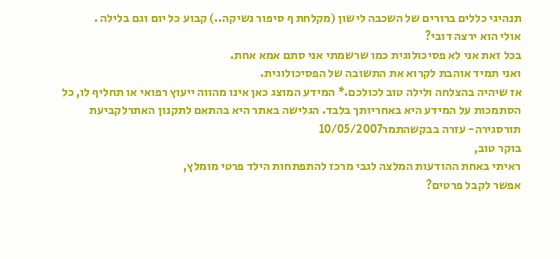תנהיגי כללים ברורים של השכבה לישון (מקלחת ף סיפור נשיקה..) קבוע כל יום וגם בלילה .
אולי הוא ירצה דובי?
בכל זאת אני לא פסיכולוגית כמו שרשמתי אני סתם אמא אחת.
ואני תמיד אוהבת לקרוא את התשובה של הפסיכולוגית.
אז שיהיה בהצלחה ולילה טוב לכולכם.* המידע המוצג כאן אינו מהווה ייעוץ רפואי או תחליף לו, כל הסתמכות על המידע היא באחריותך בלבד. הגלישה באתר היא בהתאם לתקנון האתרלקביעת תורסגירה- עזרה בבקשהתמר10/05/2007
בוקר טוב,
ראיתי באחת ההודעות המלצה לגבי מרכז להתפתחות הילד פרטי מומלץ,
אפשר לקבל פרטים?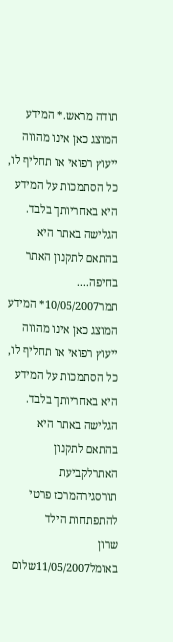תודה מראש.* המידע המוצג כאן אינו מהווה ייעוץ רפואי או תחליף לו, כל הסתמכות על המידע היא באחריותך בלבד. הגלישה באתר היא בהתאם לתקנון האתר בחיפה....
תמר10/05/2007* המידע המוצג כאן אינו מהווה ייעוץ רפואי או תחליף לו, כל הסתמכות על המידע היא באחריותך בלבד. הגלישה באתר היא בהתאם לתקנון האתרלקביעת תורסגירהמרכז פרטי להתפתחות הילד
שרון באומל11/05/2007שלום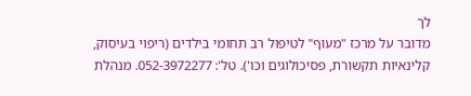לך
מדובר על מרכז "מעוף" לטיפול רב תחומי בילדים (ריפוי בעיסוק, קלינאיות תקשורת, פסיכולוגים וכו'). טל': 052-3972277. מנהלת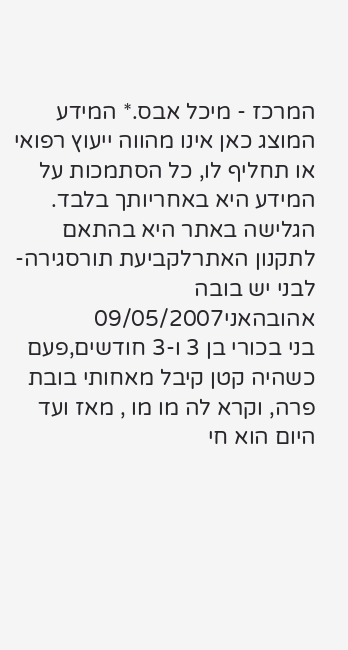המרכז - מיכל אבס.* המידע המוצג כאן אינו מהווה ייעוץ רפואי או תחליף לו, כל הסתמכות על המידע היא באחריותך בלבד. הגלישה באתר היא בהתאם לתקנון האתרלקביעת תורסגירה- לבני יש בובה אהובהאני09/05/2007
בני בכורי בן 3 ו-3 חודשים,פעם כשהיה קטן קיבל מאחותי בובת פרה, וקרא לה מו מו , מאז ועד היום הוא חי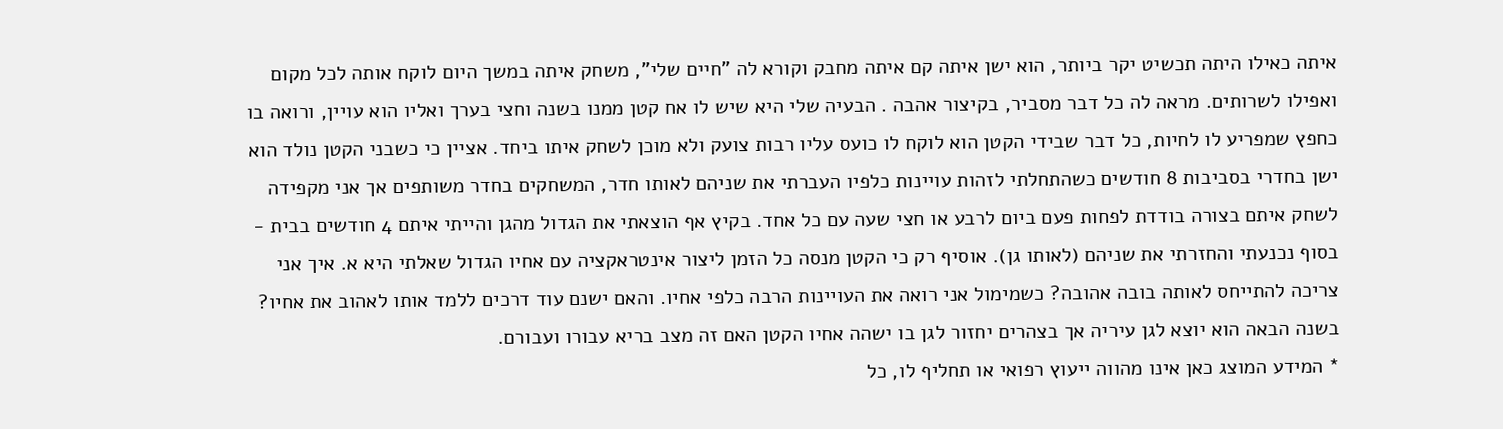איתה כאילו היתה תכשיט יקר ביותר, הוא ישן איתה קם איתה מחבק וקורא לה "חיים שלי", משחק איתה במשך היום לוקח אותה לכל מקום ואפילו לשרותים. מראה לה כל דבר מסביר, בקיצור אהבה . הבעיה שלי היא שיש לו אח קטן ממנו בשנה וחצי בערך ואליו הוא עויין, ורואה בו כחפץ שמפריע לו לחיות, כל דבר שבידי הקטן הוא לוקח לו כועס עליו רבות צועק ולא מוכן לשחק איתו ביחד. אציין כי כשבני הקטן נולד הוא ישן בחדרי בסביבות 8 חודשים כשהתחלתי לזהות עויינות כלפיו העברתי את שניהם לאותו חדר, המשחקים בחדר משותפים אך אני מקפידה לשחק איתם בצורה בודדת לפחות פעם ביום לרבע או חצי שעה עם כל אחד. בקיץ אף הוצאתי את הגדול מהגן והייתי איתם 4 חודשים בבית - בסוף נכנעתי והחזרתי את שניהם (לאותו גן). אוסיף רק כי הקטן מנסה כל הזמן ליצור אינטראקציה עם אחיו הגדול שאלתי היא א. איך אני צריכה להתייחס לאותה בובה אהובה? כשמימול אני רואה את העויינות הרבה כלפי אחיו. והאם ישנם עוד דרכים ללמד אותו לאהוב את אחיו? בשנה הבאה הוא יוצא לגן עיריה אך בצהרים יחזור לגן בו ישהה אחיו הקטן האם זה מצב בריא עבורו ועבורם.
* המידע המוצג כאן אינו מהווה ייעוץ רפואי או תחליף לו, כל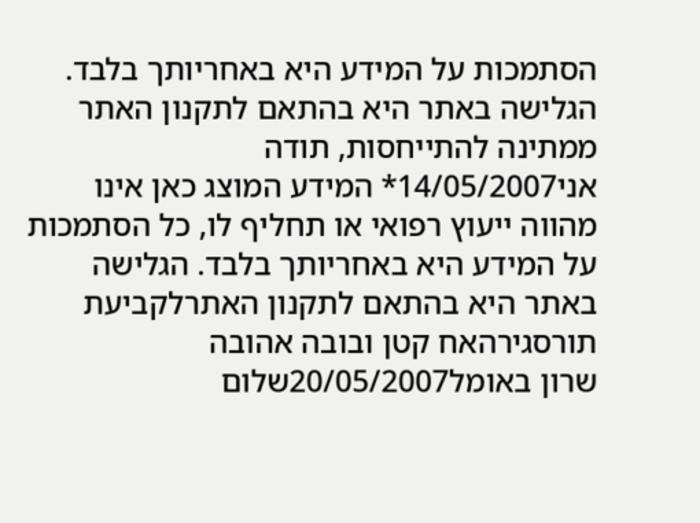הסתמכות על המידע היא באחריותך בלבד. הגלישה באתר היא בהתאם לתקנון האתר ממתינה להתייחסות, תודה
אני14/05/2007* המידע המוצג כאן אינו מהווה ייעוץ רפואי או תחליף לו, כל הסתמכות על המידע היא באחריותך בלבד. הגלישה באתר היא בהתאם לתקנון האתרלקביעת תורסגירהאח קטן ובובה אהובה
שרון באומל20/05/2007שלום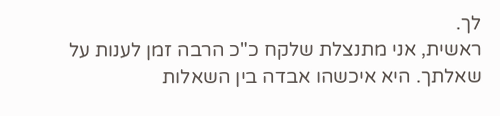לך.
ראשית, אני מתנצלת שלקח כ"כ הרבה זמן לענות על שאלתך. היא איכשהו אבדה בין השאלות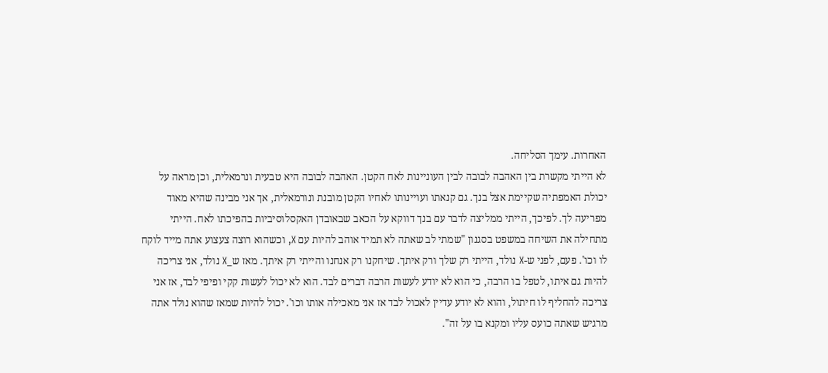האחרות. עימך הסליחה.
לא הייתי מקשרת בין האהבה לבובה לבין העוניינות לאח הקטן. האהבה לבובה היא טבעית ונרמאלית, וכן מראה על יכולת האמפתיה שקיימת אצל בנך. גם קנאתו ועויינותו לאחיו הקטן מובנת ונורמאלית, אך אני מבינה שהיא מאוד מפריעה לך. לפיכך, הייתי ממליצה לדבר עם בנך דווקא על הכאב שבאובדן האקסלוסיביות בהפיכתו לאח. הייתי מתחילה את השיחה במשפט בסגנון "שמתי לב שאתה לא תמיד אוהב להיות עם X, וכשהוא רוצה צעצוע אתה מייד לוקח לו וכו'. פעם, לפני ש-X נולד, הייתי רק שלך ורק איתך. שיחקנו רק אנחנו והייתי רק איתך. מאז ש_X נולד, אני צריכה להיות גם איתו, לטפל בו הרבה, כי הוא לא יודע לעשות הרבה דברים לבד. הוא לא יכול לעשות קקי ופיפי לבד, אז אני צריכה להחליף לו חיתול, והוא לא יודע עדיין לאכול לבד אז אני מאכילה אותו וכו'. יכול להיות שמאז שהוא נולד אתה מרגיש שאתה כועס עליו ומקנא בו על זה".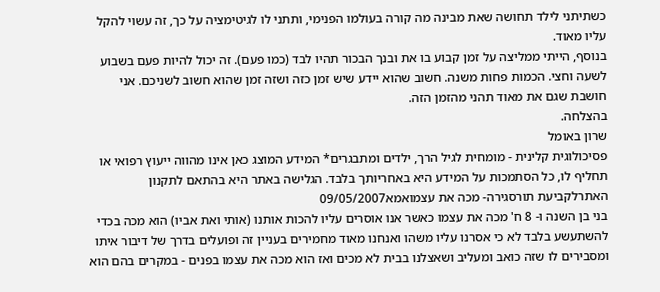כשתיתני לילד תחושה שאת מבינה מה קורה בעולמו הפנימי, ותתני לו לגיטימציה על כך, זה עשוי להקל עליו מאוד.
בנוסף, הייתי ממליצה על זמן קבוע בו את ובנך הבכור תהיו לבד (כמו פעם). זה יכול להיות פעם בשבוע לשעה וחצי. הכמות פחות משנה. חשוב שהוא יידע שיש זמן כזה ושזה זמן שהוא חשוב לשניכם. אני חושבת שגם את מאוד תהני מהזמן הזה.
בהצלחה.
שרון באומל
פסיכולוגית קלינית - מומחית לגיל הרך, ילדים ומתבגרים* המידע המוצג כאן אינו מהווה ייעוץ רפואי או תחליף לו, כל הסתמכות על המידע היא באחריותך בלבד. הגלישה באתר היא בהתאם לתקנון האתרלקביעת תורסגירה- מכה את עצמואמא09/05/2007
בני בן השנה ו- 8 ח' מכה את עצמו כאשר אנו אוסרים עליו להכות אותנו (אותי ואת אביו) הוא מכה בכדי להשתעשע בלבד לא כי אסרנו עליו משהו ואנחנו מאוד מחמירים בעניין זה ופועלים בדרך של דיבור איתו ומסבירים לו שזה כואב ומעליב ושאצלנו בבית לא מכים ואז הוא מכה את עצמו בפנים - במקרים בהם הוא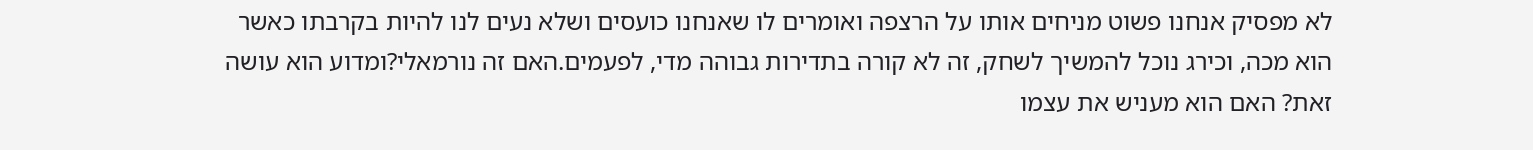לא מפסיק אנחנו פשוט מניחים אותו על הרצפה ואומרים לו שאנחנו כועסים ושלא נעים לנו להיות בקרבתו כאשר הוא מכה, וכירג נוכל להמשיך לשחק, זה לא קורה בתדירות גבוהה מדי, לפעמים.האם זה נורמאלי?ומדוע הוא עושה זאת? האם הוא מעניש את עצמו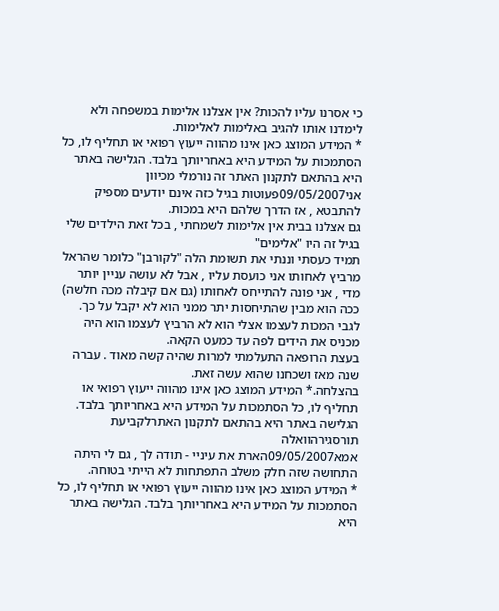כי אסרנו עליו להכות? אין אצלנו אלימות במשפחה ולא לימדנו אותו להגיב באלימות לאלימות.
* המידע המוצג כאן אינו מהווה ייעוץ רפואי או תחליף לו, כל הסתמכות על המידע היא באחריותך בלבד. הגלישה באתר היא בהתאם לתקנון האתר זה נורמלי מכיוון
אני09/05/2007פעוטות בגיל כזה אינם יודעים מספיק להתבטא , אז הדרך שלהם היא במכות.
גם אצלנו בבית אין אלימות לשמחתי , בכל זאת הילדים שלי בגיל זה היו "אלימים"
תמיד כעסתי וננתי את תשומת הלה "לקורבן" כלומר שהראל מרביץ לאחותו אני כועסת עליו , אבל לא עושה עניין יותר מדי , אני פונה להתייחס לאחותו (גם אם קיבלה מכה חלשה) ככה הוא מבין שהתיחסות יתר ממני הוא לא יקבל על כך.
לגבי המכות לעצמו אצלי הוא לא הרביץ לעצמו הוא היה מכניס את הידים לפה עד כמעט הקאה.
בעצת הרופאה התעלמתי למרות שהיה קשה מאוד . עברה שנה מאז ושכחנו שהוא עשה זאת.
בהצלחה.* המידע המוצג כאן אינו מהווה ייעוץ רפואי או תחליף לו, כל הסתמכות על המידע היא באחריותך בלבד. הגלישה באתר היא בהתאם לתקנון האתרלקביעת תורסגירהוואלה
אמא09/05/2007הארת את עיניי - תודה לך , גם לי היתה התחושה שזה חלק משלב התפתחות לא הייתי בטוחה.
* המידע המוצג כאן אינו מהווה ייעוץ רפואי או תחליף לו, כל הסתמכות על המידע היא באחריותך בלבד. הגלישה באתר היא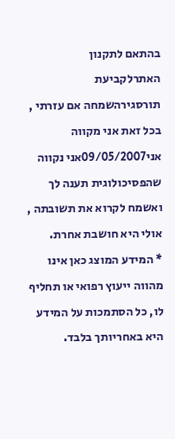בהתאם לתקנון האתרלקביעת תורסגירהשמחה אם עזרתי , בכל זאת אני מקווה
אני09/05/2007אני נקווה שהפסיכולוגית תענה לך ואשמח לקרוא את תשובתה , אולי היא חושבת אחרת.
* המידע המוצג כאן אינו מהווה ייעוץ רפואי או תחליף לו, כל הסתמכות על המידע היא באחריותך בלבד.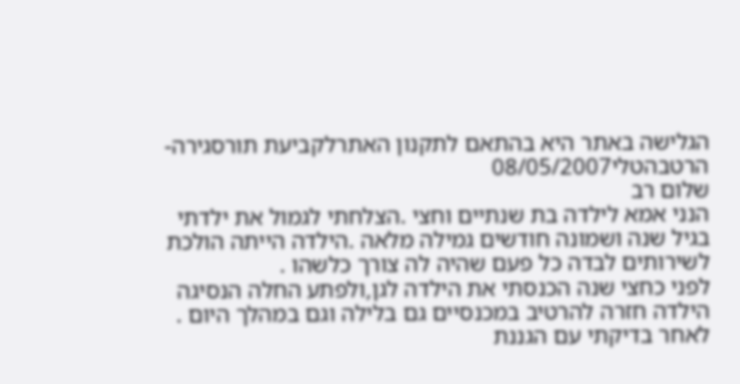הגלישה באתר היא בהתאם לתקנון האתרלקביעת תורסגירה- הרטבהטלי08/05/2007
שלום רב
הנני אמא לילדה בת שנתיים וחצי .הצלחתי לגמול את ילדתי בגיל שנה ושמונה חודשים גמילה מלאה .הילדה הייתה הולכת לשירותים לבדה כל פעם שהיה לה צורך כלשהו .
לפני כחצי שנה הכנסתי את הילדה לגן,ולפתע החלה הנסיגה הילדה חזרה להרטיב במכנסיים גם בלילה וגם במהלך היום .
לאחר בדיקתי עם הגננת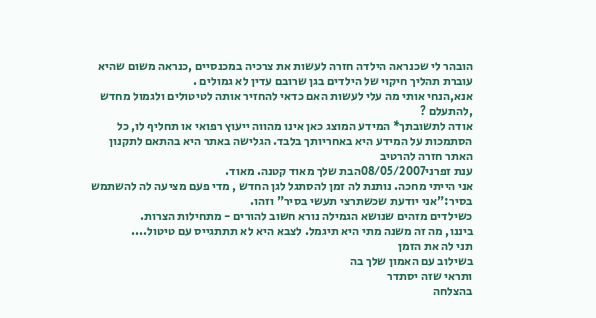הובהר לי שכנראה הילדה חזרה לעשות את צרכיה במכנסיים ,כנראה משום שהיא עוברת תהליך חיקוי של הילדים בגן שרובם עדין לא גמולים .
אנא,הנחי אותי מה עלי לעשות האם כדאי להחזיר אותה לטיטולים ולגמול מחדש ,להתעלם ?
אודה לתשובתך* המידע המוצג כאן אינו מהווה ייעוץ רפואי או תחליף לו, כל הסתמכות על המידע היא באחריותך בלבד. הגלישה באתר היא בהתאם לתקנון האתר חזרה להרטיב
ענת זפרני08/05/2007הבת שלך מאוד קטנה. מאוד.
אני הייתי מחכה. נותנת לה זמן להסתגל לגן החדש , מדי פעם מציעה לה להשתמש בסיר:"אני יודעת שכשתרצי תעשי בסיר" וזהו.
כשילדים מזהים שנושא הגמילה נורא חשוב להורים - מתחילות הצרות.
ביננו, מה זה משנה מתי היא תיגמל. לצבא היא לא תתתגייס עם טיטול....
תני לה את הזמן
בשילוב עם האמון שלך בה
ותראי שזה יסתדר
בהצלחה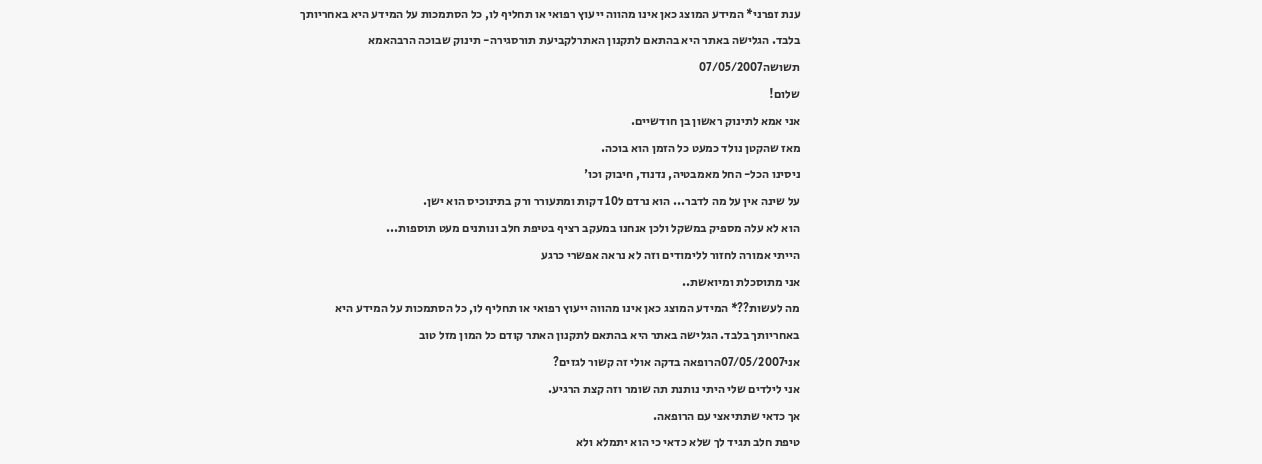ענת זפרני* המידע המוצג כאן אינו מהווה ייעוץ רפואי או תחליף לו, כל הסתמכות על המידע היא באחריותך בלבד. הגלישה באתר היא בהתאם לתקנון האתרלקביעת תורסגירה- תינוק שבוכה הרבהאמא תשושה07/05/2007
שלום!
אני אמא לתינוק ראשון בן חודשיים.
מאז שהקטן נולד כמעט כל הזמן הוא בוכה.
ניסינו הכל- החל מאמבטיה, נדנוד, חיבוק וכו'
על שינה אין על מה לדבר... הוא נרדם ל10 דקות ומתעורר ורק בתינוכיס הוא ישן.
הוא לא עלה מספיק במשקל ולכן אנחנו במעקב רציף בטיפת חלב ונותנים מעט תוספות...
הייתי אמורה לחזור ללימודים וזה לא נראה אפשרי כרגע
אני מתוסכלת ומיואשת..
מה לעשות??* המידע המוצג כאן אינו מהווה ייעוץ רפואי או תחליף לו, כל הסתמכות על המידע היא באחריותך בלבד. הגלישה באתר היא בהתאם לתקנון האתר קודם כל המון מזל טוב
אני07/05/2007הרופאה בדקה אולי זה קשור לגזים?
אני לילדים שלי היתי נותנת תה שומר וזה קצת הרגיע.
אך כדאי שתתיאצי עם הרופאה.
טיפת חלב תגיד לך שלא כדאי כי הוא יתמלא ולא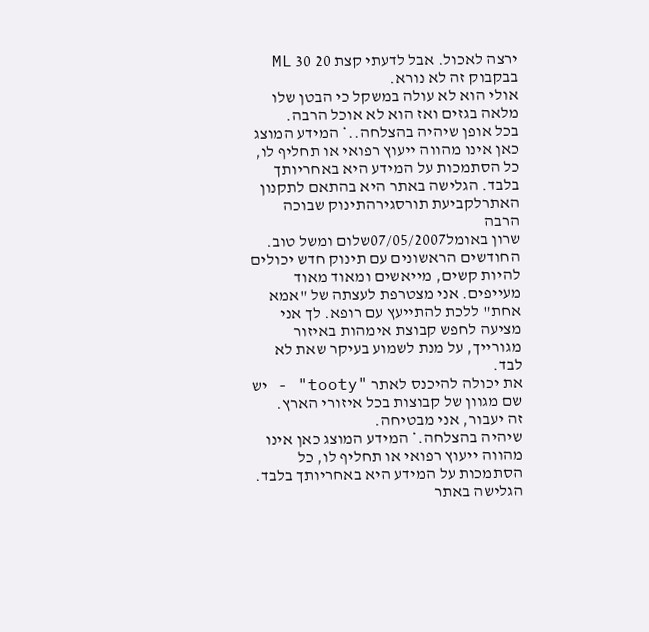ירצה לאכול. אבל לדעתי קצת 20 30 ML בבקבוק זה לא נורא.
אולי הוא לא עולה במשקל כי הבטן שלו מלאה בגזים ואז הוא לא אוכל הרבה.
בכל אופן שיהיה בהצלחה..* המידע המוצג כאן אינו מהווה ייעוץ רפואי או תחליף לו, כל הסתמכות על המידע היא באחריותך בלבד. הגלישה באתר היא בהתאם לתקנון האתרלקביעת תורסגירהתינוק שבוכה הרבה
שרון באומל07/05/2007שלום ומשל טוב.
החודשים הראשונים עם תינוק חדש יכולים להיות קשים, מייאשים ומאוד מאוד מעייפים. אני מצטרפת לעצתה של "אמא אחת" ללכת להתייעץ עם רופא. לך אני מציעה לחפש קבוצת אימהות באיזור מגורייך, על מנת לשמוע בעיקר שאת לא לבד.
את יכולה להיכנס לאתר "tooty" - יש שם מגוון של קבוצות בכל איזורי הארץ.
זה יעבור, אני מבטיחה.
שיהיה בהצלחה.* המידע המוצג כאן אינו מהווה ייעוץ רפואי או תחליף לו, כל הסתמכות על המידע היא באחריותך בלבד. הגלישה באתר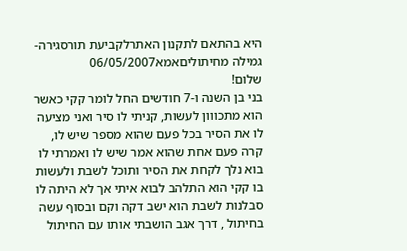היא בהתאם לתקנון האתרלקביעת תורסגירה- גמילה מחיתוליםאמא06/05/2007
שלום!
בני בן השנה ו-7 חודשים החל לומר קקי כאשר הוא מתכווון לעשות, קניתי לו סיר ואני מציעה לו את הסיר בכל פעם שהוא מספר שיש לו, קרה פעם אחת שהוא אמר שיש לו ואמרתי לו בוא נלך לקחת את הסיר ותוכל לשבת ולעשות בו קקי הוא התלהב לבוא איתי אך לא היתה לו סבלנות לשבת הוא ישב דקה וקם ובסוף עשה בחיתול , דרך אגב הושבתי אותו עם החיתול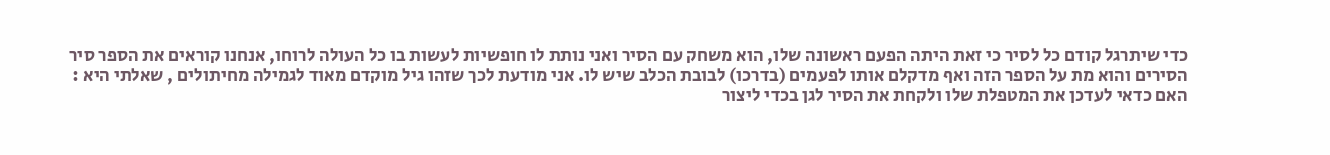כדי שיתרגל קודם כל לסיר כי זאת היתה הפעם ראשונה שלו, הוא משחק עם הסיר ואני נותת לו חופשיות לעשות בו כל העולה לרוחו, אנחנו קוראים את הספר סיר הסירים והוא מת על הספר הזה ואף מדקלם אותו לפעמים (בדרכו) לבובת הכלב שיש לו. אני מודעת לכך שזהו גיל מוקדם מאוד לגמילה מחיתולים , שאלתי היא : האם כדאי לעדכן את המטפלת שלו ולקחת את הסיר לגן בכדי ליצור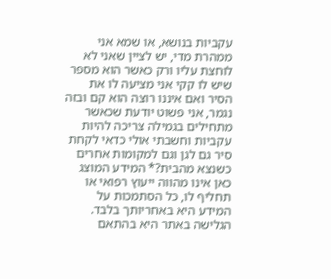עקביות בנושא, או שמא אני ממהרת מדי, יש לציין שאני לא לוחצת עליו ורק כאשר הוא מספר שיש לו קקי אני מציעה לו את הסיר ואם איננו רוצה הוא קם ובזה נגמר, אני פשוט יודעת שכאשר מתחילים בגמילה צריכה להיות עקביות וחשבתי אולי כדאי לקחת סיר גם לגן וגם למקומות אחרים כשנצא מהבית?* המידע המוצג כאן אינו מהווה ייעוץ רפואי או תחליף לו, כל הסתמכות על המידע היא באחריותך בלבד. הגלישה באתר היא בהתאם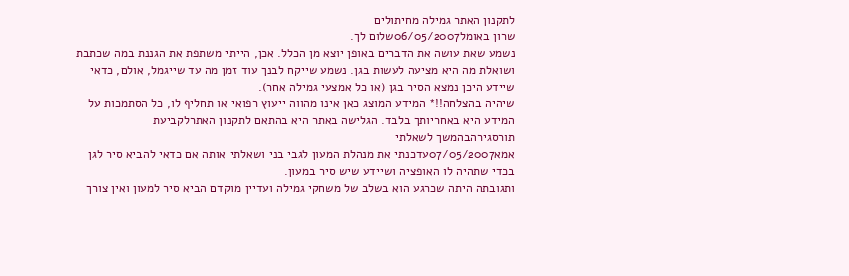לתקנון האתר גמילה מחיתולים
שרון באומל06/05/2007שלום לך.
נשמע שאת עושה את הדברים באופן יוצא מן הכלל. אכן, הייתי משתפת את הגננת במה שכתבת ושואלת מה היא מציעה לעשות בגן. נשמע שייקח לבנך עוד זמן מה עד שייגמל, אולם, כדאי שיידע היכן נמצא הסיר בגן (או כל אמצעי גמילה אחר).
שיהיה בהצלחה!!* המידע המוצג כאן אינו מהווה ייעוץ רפואי או תחליף לו, כל הסתמכות על המידע היא באחריותך בלבד. הגלישה באתר היא בהתאם לתקנון האתרלקביעת תורסגירהבהמשך לשאלתי
אמא07/05/2007עדכנתי את מנהלת המעון לגבי בני ושאלתי אותה אם כדאי להביא סיר לגן בכדי שתהיה לו האופציה ושיידע שיש סיר במעון.
ותגובתה היתה שכרגע הוא בשלב של משחקי גמילה ועדיין מוקדם הביא סיר למעון ואין צורך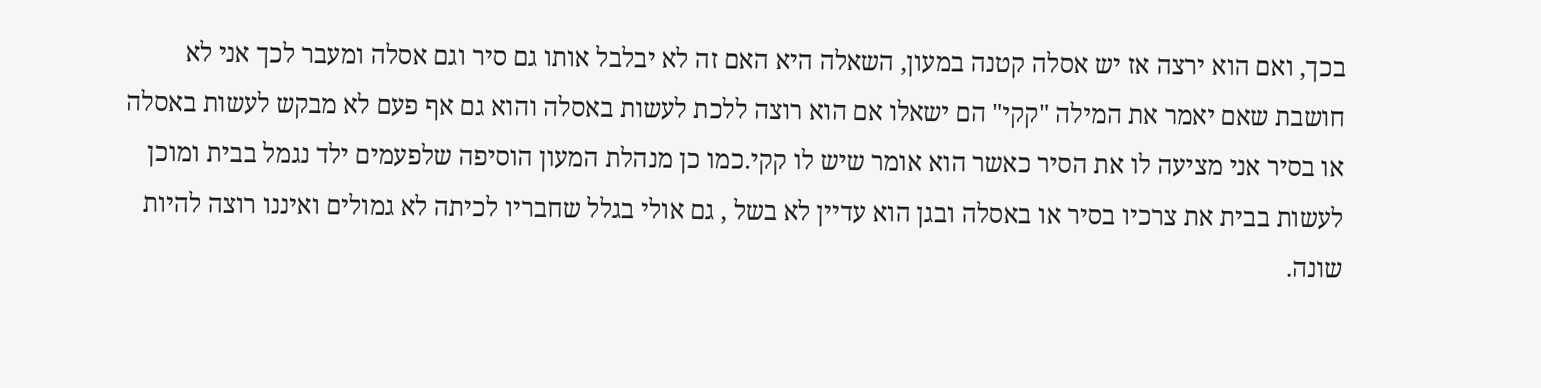בכך, ואם הוא ירצה אז יש אסלה קטנה במעון, השאלה היא האם זה לא יבלבל אותו גם סיר וגם אסלה ומעבר לכך אני לא חושבת שאם יאמר את המילה "קקי" הם ישאלו אם הוא רוצה ללכת לעשות באסלה והוא גם אף פעם לא מבקש לעשות באסלה או בסיר אני מציעה לו את הסיר כאשר הוא אומר שיש לו קקי.כמו כן מנהלת המעון הוסיפה שלפעמים ילד נגמל בבית ומוכן לעשות בבית את צרכיו בסיר או באסלה ובגן הוא עדיין לא בשל , גם אולי בגלל שחבריו לכיתה לא גמולים ואיננו רוצה להיות שונה.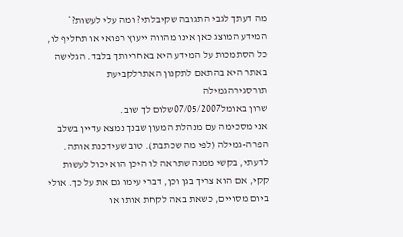מה דעתך לגבי התגובה שקיבלתי? ומה עלי לעשות?* המידע המוצג כאן אינו מהווה ייעוץ רפואי או תחליף לו, כל הסתמכות על המידע היא באחריותך בלבד. הגלישה באתר היא בהתאם לתקנון האתרלקביעת תורסגירהגמילה
שרון באומל07/05/2007שלום לך שוב.
אני מסכימה עם מנהלת המעון שבנך נמצא עדיין בשלב הפרה-גמילה (לפי מה שכתבת). טוב שעידכנת אותה. לדעתי, בקשי ממנה שתראה לו היכן הוא יכול לעשות קקי, אם הוא צריך בגן וכן, דברי עימו גם את על כך. אולי ביום מסויים, כשאת באה לקחת אותו או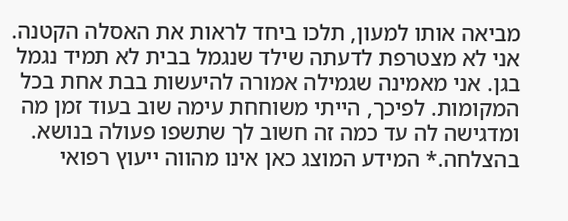מביאה אותו למעון, תלכו ביחד לראות את האסלה הקטנה. אני לא מצטרפת לדעתה שילד שנגמל בבית לא תמיד נגמל בגן. אני מאמינה שגמילה אמורה להיעשות בבת אחת בכל המקומות. לפיכך, הייתי משוחחת עימה שוב בעוד זמן מה ומדגישה לה עד כמה זה חשוב לך שתשפו פעולה בנושא.
בהצלחה.* המידע המוצג כאן אינו מהווה ייעוץ רפואי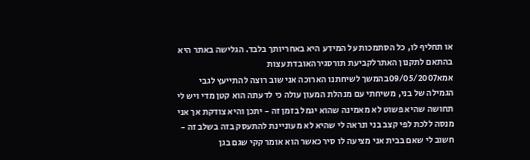או תחליף לו, כל הסתמכות על המידע היא באחריותך בלבד. הגלישה באתר היא בהתאם לתקנון האתרלקביעת תורסגירהאובדת עצות
אמא09/05/2007בהמשך לשיחתנו הארוכה אני שוב רוצה להתייעץ לגבי הגמילה של בני, משיחתי עם מנהלת המעון עולה כי לדעתה הוא קטן מדי ויש לי תחושה שהיא פשוט לא מאמינה שהוא יגמל בזמן זה - יתכן והיא צודקת אך אני מנסה ללכת לפי קצב בני ונראה לי שהיא לא מעוניינת להתעסק בזה בשלב זה - חשוב לי שאם בבית אני מציעה לו סיר כאשר הוא אומר קקי שגם בגן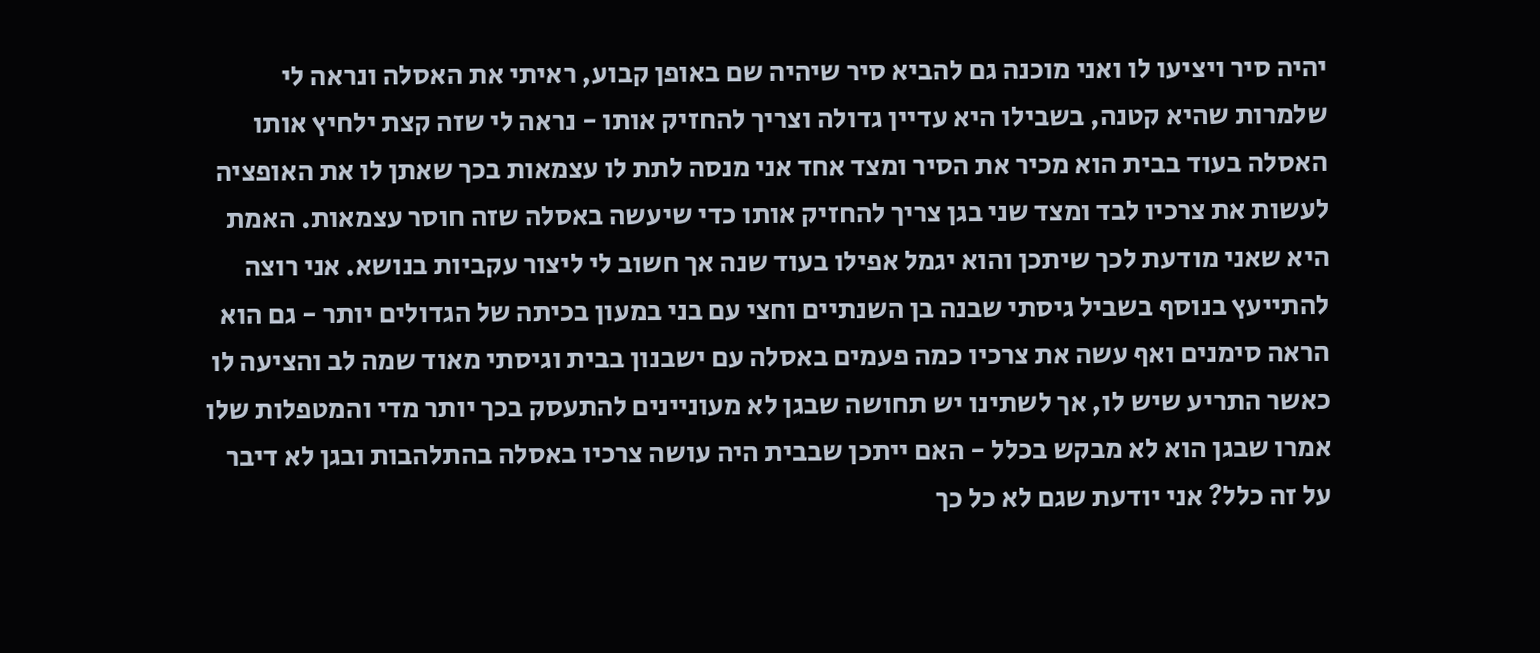יהיה סיר ויציעו לו ואני מוכנה גם להביא סיר שיהיה שם באופן קבוע, ראיתי את האסלה ונראה לי שלמרות שהיא קטנה, בשבילו היא עדיין גדולה וצריך להחזיק אותו - נראה לי שזה קצת ילחיץ אותו האסלה בעוד בבית הוא מכיר את הסיר ומצד אחד אני מנסה לתת לו עצמאות בכך שאתן לו את האופציה לעשות את צרכיו לבד ומצד שני בגן צריך להחזיק אותו כדי שיעשה באסלה שזה חוסר עצמאות. האמת היא שאני מודעת לכך שיתכן והוא יגמל אפילו בעוד שנה אך חשוב לי ליצור עקביות בנושא. אני רוצה להתייעץ בנוסף בשביל גיסתי שבנה בן השנתיים וחצי עם בני במעון בכיתה של הגדולים יותר - גם הוא הראה סימנים ואף עשה את צרכיו כמה פעמים באסלה עם ישבנון בבית וגיסתי מאוד שמה לב והציעה לו כאשר התריע שיש לו, אך לשתינו יש תחושה שבגן לא מעוניינים להתעסק בכך יותר מדי והמטפלות שלו אמרו שבגן הוא לא מבקש בכלל - האם ייתכן שבבית היה עושה צרכיו באסלה בהתלהבות ובגן לא דיבר על זה כלל? אני יודעת שגם לא כל כך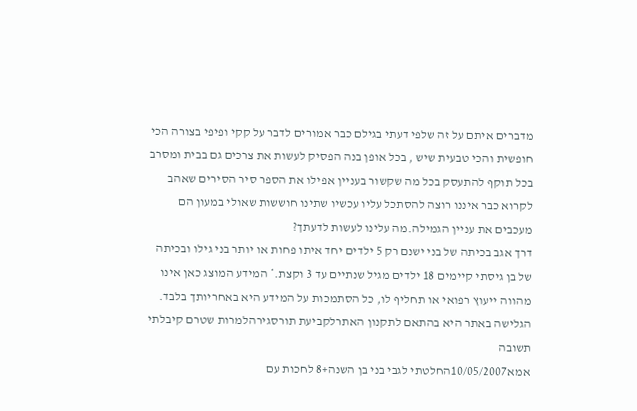מדברים איתם על זה שלפי דעתי בגילם כבר אמורים לדבר על קקי ופיפי בצורה הכי חופשית והכי טבעית שיש , בכל אופן בנה הפסיק לעשות את צרכים גם בבית ומסרב בכל תוקף להתעסק בכל מה שקשור בעניין אפילו את הספר סיר הסירים שאהב לקרוא כבר איננו רוצה להסתכל עליו עכשיו שתינו חוששות שאולי במעון הם מעכבים את עניין הגמילה.מה עלינו לעשות לדעתך?
דרך אגב בכיתה של בני ישנם רק 5 ילדים יחד איתו פחות או יותר בני גילו ובכיתה של בן גיסתי קיימים 18 ילדים מגיל שנתיים עד 3 וקצת.* המידע המוצג כאן אינו מהווה ייעוץ רפואי או תחליף לו, כל הסתמכות על המידע היא באחריותך בלבד. הגלישה באתר היא בהתאם לתקנון האתרלקביעת תורסגירהלמרות שטרם קיבלתי תשובה
אמא10/05/2007החלטתי לגבי בני בן השנה+8 לחכות עם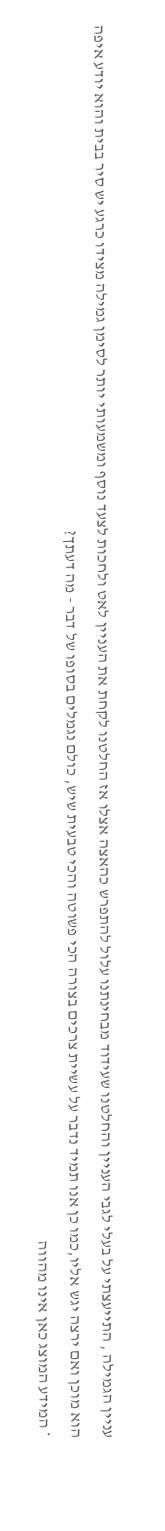עניין הגמילה , התייעצתי על בעלי לגבי העניין והחלטנו שעידוד מבחינתנו עלול להתפרש כהאצה אצלו אז החלטנו לקחת את העניין לאט ולחכות לצעד נוסף ומשמעותי יותר לסימן גמילה מצידו כרגע יש סיר בבית והוא יודע איפה הוא מוכן ואם ירצה יגש אליו,כמו כן אנו תמיד נדבר על עשיית צרכים בצורה הכי פשוטה והכי טבעית שיש, כולם נגמלים בסופו של דבר - מה דעתך?
* המידע המוצג כאן אינו מהווה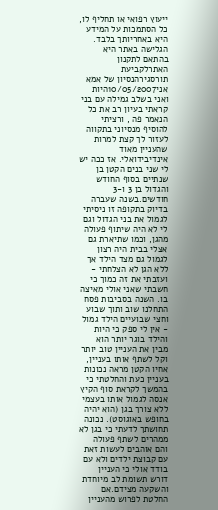ייעוץ רפואי או תחליף לו, כל הסתמכות על המידע היא באחריותך בלבד. הגלישה באתר היא בהתאם לתקנון האתרלקביעת תורסגירהנסיון של אמא
אני10/05/2007היות ואני בשלב גמילה עם בני קראתי בעיון רב את כל הנאמר פה , ורציתי להוסיף מנסיוני בתקווה לעזור לך קצת למרות שהעניין מאוד אינדיבידואלי. אז ככה יש לי שני בנים הקטן בן שנתיים בסוף החודש והגדול בן 3 ו-3 חודשים.בשנה שעברה בדיוק בתקופה זו ניסיתי לגמול את בני הגדול וגם לי לא היה שיתוף פעולה מהגן, וכמו שתיארת גם אצלי בבית היה רצון לגמול גם מצד הילד אך ללא הגן לא הצלחתי - ועזבתי את זה כמוך כי חשבתי שאני אולי מאיצה בו. השנה בסביבות פסח התחלנו שוב ותוך שבוע וחצי שבועיים הילד גמול - אין לי ספק כי היות והילד בוגר יותר הוא מבין את העניין טוב יותר וקל לשתף אותו בעניין, אחיו הקטן מראה נכונות בעניין כעת והחלטתי כי בהמשך לקראת סוף הקיץ אנסה לגמול אותו בעצמי ללא צורך בגן (הוא יהיה בחופש באוגוסט). נכונה תחושתך לדעתי כי בגן לא ממהרים לשתף פעולה והם אוהבים לעשות זאת עם קבוצת ילדים ולא עם בודד אולי כי העניין דורש תשומת לב מיוחדת והשקעה מצידם.אם החלטת לפרוש מהעניין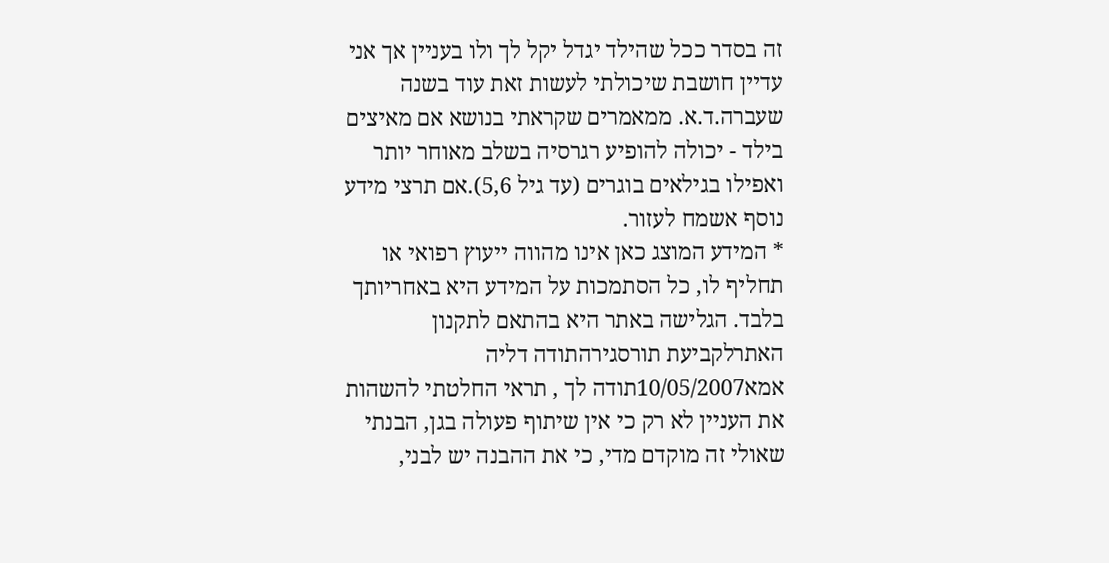זה בסדר ככל שהילד יגדל יקל לך ולו בעניין אך אני עדיין חושבת שיכולתי לעשות זאת עוד בשנה שעברה.ד.א. ממאמרים שקראתי בנושא אם מאיצים בילד - יכולה להופיע רגרסיה בשלב מאוחר יותר ואפילו בגילאים בוגרים (עד גיל 5,6).אם תרצי מידע נוסף אשמח לעזור.
* המידע המוצג כאן אינו מהווה ייעוץ רפואי או תחליף לו, כל הסתמכות על המידע היא באחריותך בלבד. הגלישה באתר היא בהתאם לתקנון האתרלקביעת תורסגירהתודה דליה
אמא10/05/2007תודה לך , תראי החלטתי להשהות את העניין לא רק כי אין שיתוף פעולה בגן, הבנתי שאולי זה מוקדם מדי, כי את ההבנה יש לבני,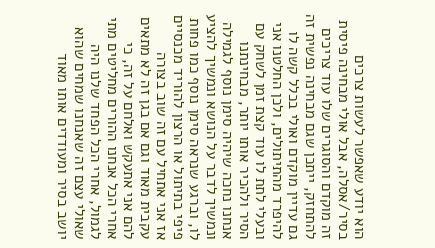הוא יודע שאפשר לעשות צרכים בסיר/אסלה, אבל אולי מבחינה פיסית זה מוקדם והסוגרים שלו עוד צריכים להתחזק, ייתכן שגם מבחינה נפשית זה גם עדיין מוקדם ואולי בכלל קשה לו להיפרד מהתיתולים, ולכן החלטנו אני ובעלי לתת לו עוד קצת זמן לשחק עם הסיר ולהכיר אותו יותר, מבחינתנו אנחנו נחכה שיהיה סימן נוסף לגמילה ונמשיך לדבר על הנושא ונמשיך להציע לו, וברגע שנראה סימן נוסף כמו פחות פיפי בתיתול או הרצון להוריד מכנסיים אז אני אתחיל עם זה שוב בצורה עקבית מאוד וגם אם בגן זה לא מתאים להם אני אתעקש ואלחם על זה, כי אחרי הכל אנחנו ההורים מחליטים מתי לגמול, אחרי הכל הפחד שלנו היה שאולי עצם זה שאנחנו שמחים שהוא יושב בסיר ומעודדים אותו מאוד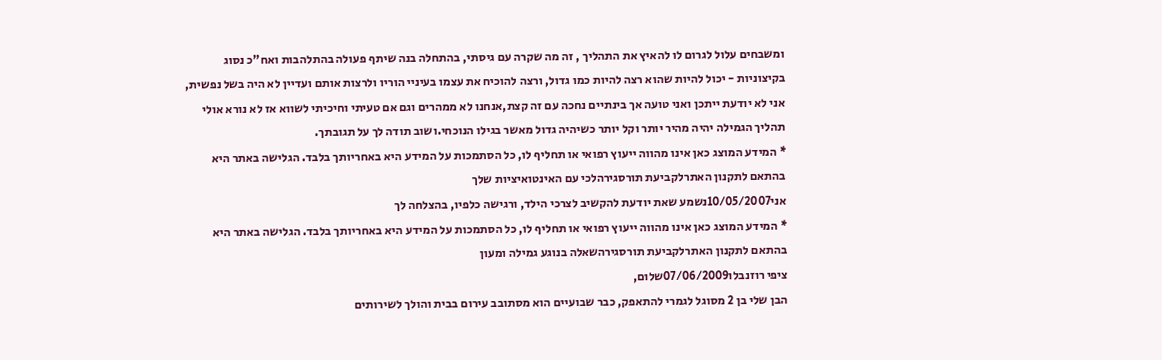ומשבחים עלול לגרום לו להאיץ את התהליך , זה מה שקרה עם גיסתי, בהתחלה בנה שיתף פעולה בהתלהבות ואח"כ נסוג בקיצוניות - יכול להיות שהוא רצה להיות כמו גדול, ורצה להוכיח את עצמו בעיניי הוריו ולרצות אותם ועדיין לא היה בשל נפשית, אני לא יודעת ייתכן ואני טועה אך בינתיים נחכה עם זה קצת,אנחנו לא ממהרים וגם אם טעיתי וחיכיתי לשווא אז לא נורא אולי תהליך הגמילה יהיה מהיר יותר וקל יותר כשיהיה גדול מאשר בגילו הנוכחי.ושוב תודה לך על תגובתך.
* המידע המוצג כאן אינו מהווה ייעוץ רפואי או תחליף לו, כל הסתמכות על המידע היא באחריותך בלבד. הגלישה באתר היא בהתאם לתקנון האתרלקביעת תורסגירהלכי עם האינטואיציות שלך
אני10/05/2007נשמע שאת יודעת להקשיב לצרכי הילד, ורגישה כלפיו, בהצלחה לך
* המידע המוצג כאן אינו מהווה ייעוץ רפואי או תחליף לו, כל הסתמכות על המידע היא באחריותך בלבד. הגלישה באתר היא בהתאם לתקנון האתרלקביעת תורסגירהשאלה בנוגע גמילה ומעון
ציפי רוזנבלו07/06/2009שלום,
הבן שלי בן 2 מסוגל לגמרי להתאפק, כבר שבועיים הוא מסתובב עירום בבית והולך לשירותים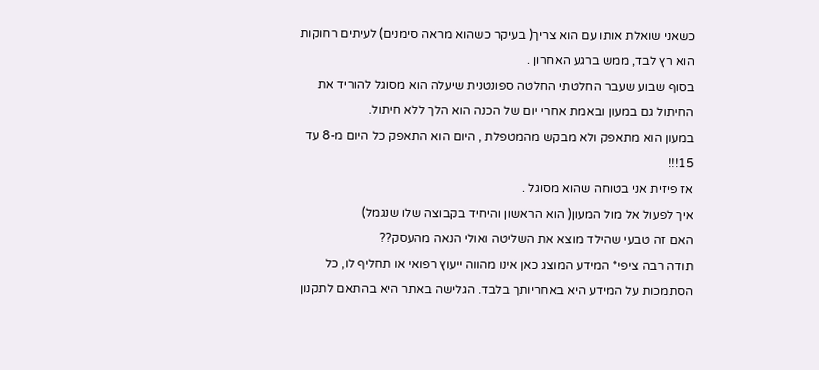כשאני שואלת אותו עם הוא צריך( בעיקר כשהוא מראה סימנים) לעיתים רחוקות הוא רץ לבד, ממש ברגע האחרון .
בסוף שבוע שעבר החלטתי החלטה ספונטנית שיעלה הוא מסוגל להוריד את החיתול גם במעון ובאמת אחרי יום של הכנה הוא הלך ללא חיתול.
במעון הוא מתאפק ולא מבקש מהמטפלת , היום הוא התאפק כל היום מ-8 עד 15!!!
אז פיזית אני בטוחה שהוא מסוגל .
איך לפעול אל מול המעון( הוא הראשון והיחיד בקבוצה שלו שנגמל)
האם זה טבעי שהילד מוצא את השליטה ואולי הנאה מהעסק??
תודה רבה ציפי* המידע המוצג כאן אינו מהווה ייעוץ רפואי או תחליף לו, כל הסתמכות על המידע היא באחריותך בלבד. הגלישה באתר היא בהתאם לתקנון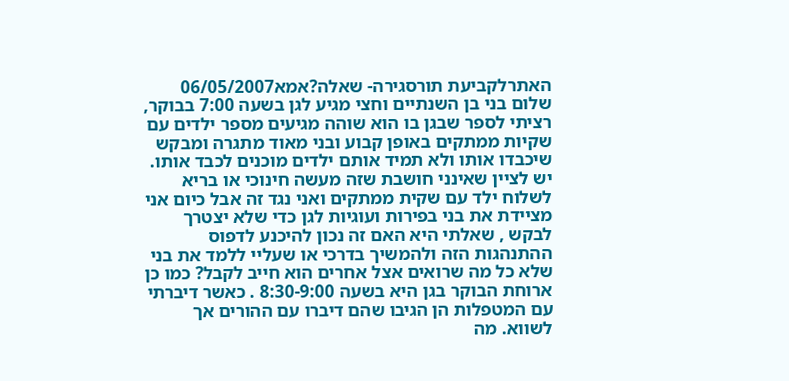האתרלקביעת תורסגירה- שאלה?אמא06/05/2007
שלום בני בן השנתיים וחצי מגיע לגן בשעה 7:00 בבוקר, רציתי לספר שבגן בו הוא שוהה מגיעים מספר ילדים עם שקיות ממתקים באופן קבוע ובני מאוד מתגרה ומבקש שיכבדו אותו ולא תמיד אותם ילדים מוכנים לכבד אותו. יש לציין שאינני חושבת שזה מעשה חינוכי או בריא לשלוח ילד עם שקית ממתקים ואני נגד זה אבל כיום אני מציידת את בני בפירות ועוגיות לגן כדי שלא יצטרך לבקש , שאלתי היא האם זה נכון להיכנע לדפוס ההתנהגות הזה ולהמשיך בדרכי או שעליי ללמד את בני שלא כל מה שרואים אצל אחרים הוא חייב לקבל? כמו כן ארוחת הבוקר בגן היא בשעה 8:30-9:00 . כאשר דיברתי עם המטפלות הן הגיבו שהם דיברו עם ההורים אך לשווא. מה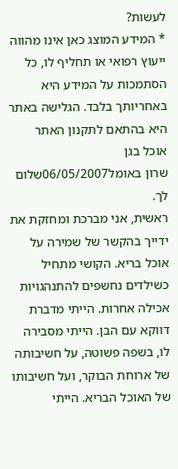לעשות?
* המידע המוצג כאן אינו מהווה ייעוץ רפואי או תחליף לו, כל הסתמכות על המידע היא באחריותך בלבד. הגלישה באתר היא בהתאם לתקנון האתר אוכל בגן
שרון באומל06/05/2007שלום לך.
ראשית, אני מברכת ומחזקת את ידייך בהקשר של שמירה על אוכל בריא. הקושי מתחיל כשילדים נחשפים להתנהגויות אכילה אחרות. הייתי מדברת דווקא עם הבן. הייתי מסבירה לו, בשפה פשוטה, על חשיבותה של ארוחת הבוקר, ועל חשיבותו של האוכל הבריא. הייתי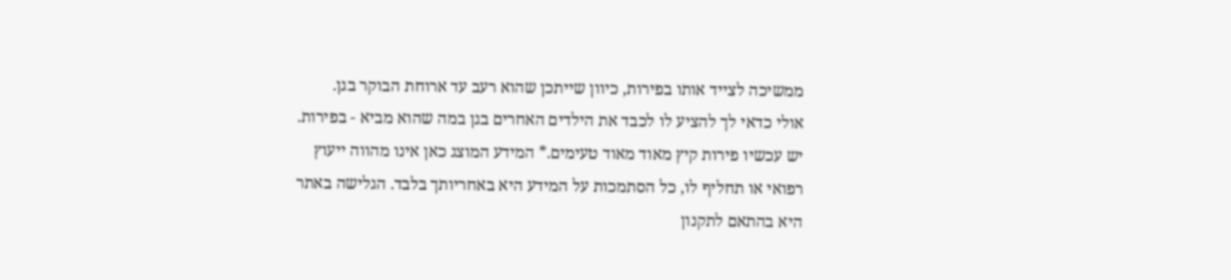ממשיכה לצייד אותו בפירות, כיוון שייתכן שהוא רעב עד ארוחת הבוקר בגן.
אולי כדאי לך להציע לו לכבד את הילדים האחרים בגן במה שהוא מביא - בפירות. יש עכשיו פירות קיץ מאוד מאוד טעימים.* המידע המוצג כאן אינו מהווה ייעוץ רפואי או תחליף לו, כל הסתמכות על המידע היא באחריותך בלבד. הגלישה באתר היא בהתאם לתקנון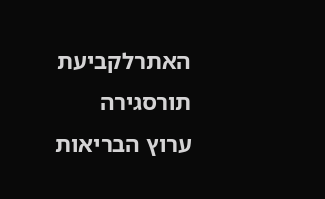האתרלקביעת תורסגירה
ערוץ הבריאות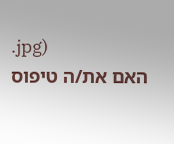.jpg)
האם את/ה טיפוס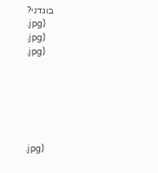בוגדני?
.jpg)
.jpg)
.jpg)






.jpg)